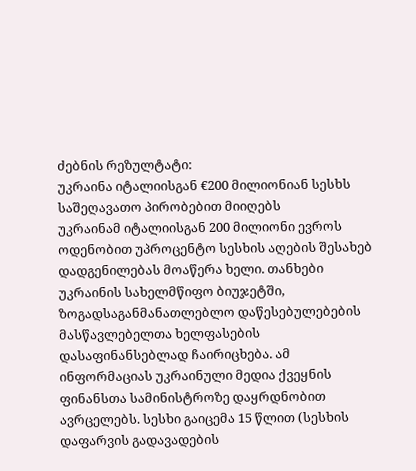ძებნის რეზულტატი:
უკრაინა იტალიისგან €200 მილიონიან სესხს საშეღავათო პირობებით მიიღებს
უკრაინამ იტალიისგან 200 მილიონი ევროს ოდენობით უპროცენტო სესხის აღების შესახებ დადგენილებას მოაწერა ხელი. თანხები უკრაინის სახელმწიფო ბიუჯეტში, ზოგადსაგანმანათლებლო დაწესებულებების მასწავლებელთა ხელფასების დასაფინანსებლად ჩაირიცხება. ამ ინფორმაციას უკრაინული მედია ქვეყნის ფინანსთა სამინისტროზე დაყრდნობით ავრცელებს. სესხი გაიცემა 15 წლით (სესხის დაფარვის გადავადების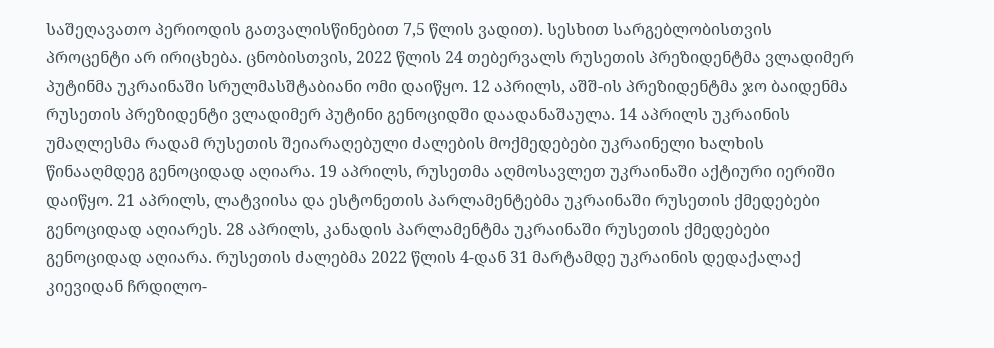საშეღავათო პერიოდის გათვალისწინებით 7,5 წლის ვადით). სესხით სარგებლობისთვის პროცენტი არ ირიცხება. ცნობისთვის, 2022 წლის 24 თებერვალს რუსეთის პრეზიდენტმა ვლადიმერ პუტინმა უკრაინაში სრულმასშტაბიანი ომი დაიწყო. 12 აპრილს, აშშ-ის პრეზიდენტმა ჯო ბაიდენმა რუსეთის პრეზიდენტი ვლადიმერ პუტინი გენოციდში დაადანაშაულა. 14 აპრილს უკრაინის უმაღლესმა რადამ რუსეთის შეიარაღებული ძალების მოქმედებები უკრაინელი ხალხის წინააღმდეგ გენოციდად აღიარა. 19 აპრილს, რუსეთმა აღმოსავლეთ უკრაინაში აქტიური იერიში დაიწყო. 21 აპრილს, ლატვიისა და ესტონეთის პარლამენტებმა უკრაინაში რუსეთის ქმედებები გენოციდად აღიარეს. 28 აპრილს, კანადის პარლამენტმა უკრაინაში რუსეთის ქმედებები გენოციდად აღიარა. რუსეთის ძალებმა 2022 წლის 4-დან 31 მარტამდე უკრაინის დედაქალაქ კიევიდან ჩრდილო-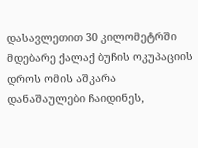დასავლეთით 30 კილომეტრში მდებარე ქალაქ ბუჩის ოკუპაციის დროს ომის აშკარა დანაშაულები ჩაიდინეს,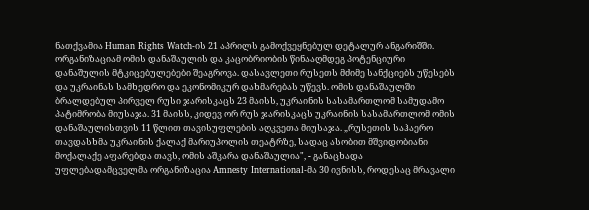ნათქვამია Human Rights Watch-ის 21 აპრილს გამოქვეყნებულ დეტალურ ანგარიშში. ორგანიზაციამ ომის დანაშაულის და კაცობრიობის წინააღმდეგ პოტენციური დანაშულის მტკიცებულებები შეაგროვა. დასავლეთი რუსეთს მძიმე სანქციებს უწესებს და უკრაინას სამხედრო და ეკონომიკურ დახმარებას უწევს. ომის დანაშაულში ბრალდებულ პირველ რუსი ჯარისკაცს 23 მაისს, უკრაინის სასამართლომ სამუდამო პატიმრობა მიუსაჯა. 31 მაისს, კიდევ ორ რუს ჯარისკაცს უკრაინის სასამართლომ ომის დანაშაულისთვის 11 წლით თავისუფლების აღკვეთა მიუსაჯა. „რუსეთის საჰაერო თავდასხმა უკრაინის ქალაქ მარიუპოლის თეატრზე, სადაც ასობით მშვიდობიანი მოქალაქე აფარებდა თავს, ომის აშკარა დანაშაულია", - განაცხადა უფლებადამცველმა ორგანიზაცია Amnesty International-მა 30 ივნისს, როდესაც მრავალი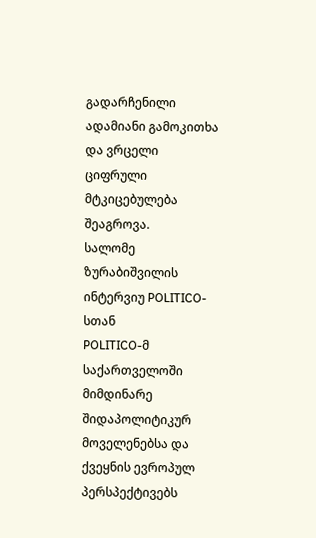გადარჩენილი ადამიანი გამოკითხა და ვრცელი ციფრული მტკიცებულება შეაგროვა.
სალომე ზურაბიშვილის ინტერვიუ POLITICO-სთან
POLITICO-მ საქართველოში მიმდინარე შიდაპოლიტიკურ მოველენებსა და ქვეყნის ევროპულ პერსპექტივებს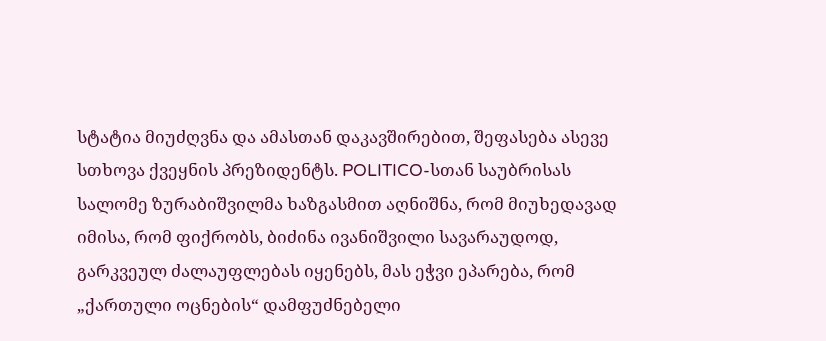სტატია მიუძღვნა და ამასთან დაკავშირებით, შეფასება ასევე სთხოვა ქვეყნის პრეზიდენტს. POLITICO-სთან საუბრისას სალომე ზურაბიშვილმა ხაზგასმით აღნიშნა, რომ მიუხედავად იმისა, რომ ფიქრობს, ბიძინა ივანიშვილი სავარაუდოდ, გარკვეულ ძალაუფლებას იყენებს, მას ეჭვი ეპარება, რომ „ქართული ოცნების“ დამფუძნებელი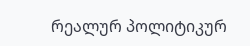რეალურ პოლიტიკურ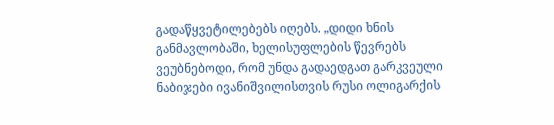გადაწყვეტილებებს იღებს. „დიდი ხნის განმავლობაში, ხელისუფლების წევრებს ვეუბნებოდი, რომ უნდა გადაედგათ გარკვეული ნაბიჯები ივანიშვილისთვის რუსი ოლიგარქის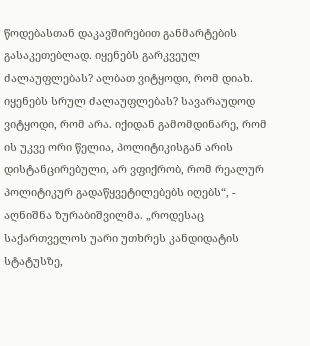წოდებასთან დაკავშირებით განმარტების გასაკეთებლად. იყენებს გარკვეულ ძალაუფლებას? ალბათ ვიტყოდი, რომ დიახ. იყენებს სრულ ძალაუფლებას? სავარაუდოდ ვიტყოდი, რომ არა. იქიდან გამომდინარე, რომ ის უკვე ორი წელია, პოლიტიკისგან არის დისტანცირებული, არ ვფიქრობ, რომ რეალურ პოლიტიკურ გადაწყვეტილებებს იღებს“, - აღნიშნა ზურაბიშვილმა. „როდესაც საქართველოს უარი უთხრეს კანდიდატის სტატუსზე,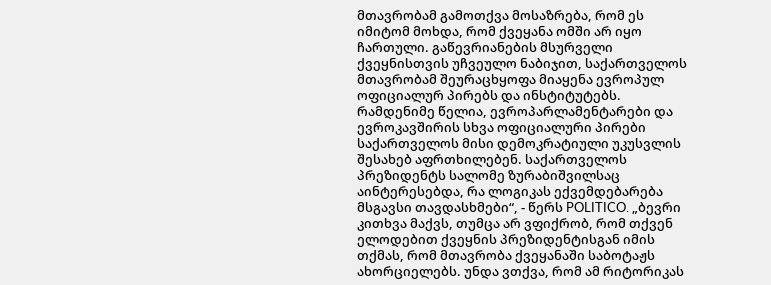მთავრობამ გამოთქვა მოსაზრება, რომ ეს იმიტომ მოხდა, რომ ქვეყანა ომში არ იყო ჩართული. გაწევრიანების მსურველი ქვეყნისთვის უჩვეულო ნაბიჯით, საქართველოს მთავრობამ შეურაცხყოფა მიაყენა ევროპულ ოფიციალურ პირებს და ინსტიტუტებს. რამდენიმე წელია, ევროპარლამენტარები და ევროკავშირის სხვა ოფიციალური პირები საქართველოს მისი დემოკრატიული უკუსვლის შესახებ აფრთხილებენ. საქართველოს პრეზიდენტს სალომე ზურაბიშვილსაც აინტერესებდა, რა ლოგიკას ექვემდებარება მსგავსი თავდასხმები“, - წერს POLITICO. „ბევრი კითხვა მაქვს, თუმცა არ ვფიქრობ, რომ თქვენ ელოდებით ქვეყნის პრეზიდენტისგან იმის თქმას, რომ მთავრობა ქვეყანაში საბოტაჟს ახორციელებს. უნდა ვთქვა, რომ ამ რიტორიკას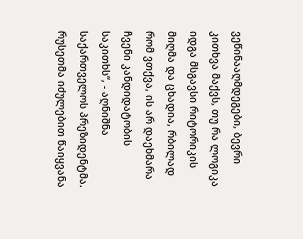ვეწინააღმდეგები, ბევრი კითხვა მაქვს, თუ რა ლოგიკა იდგა მსგავსი რიტორიკის მიღმა და ცხადია, რბილად რომ ვთქვა, ის არ დაეხმარა ჩვენი კანდიდატობის საკითხს“, - აღნიშნა საქართველოს პრეზიდენტმა.
რუსეთმა იძულებით წაიყვანა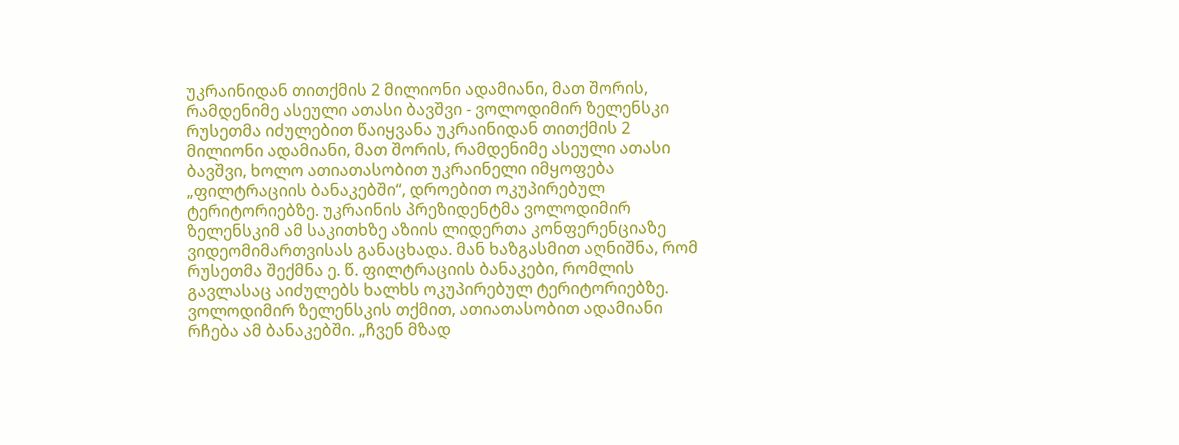უკრაინიდან თითქმის 2 მილიონი ადამიანი, მათ შორის, რამდენიმე ასეული ათასი ბავშვი - ვოლოდიმირ ზელენსკი
რუსეთმა იძულებით წაიყვანა უკრაინიდან თითქმის 2 მილიონი ადამიანი, მათ შორის, რამდენიმე ასეული ათასი ბავშვი, ხოლო ათიათასობით უკრაინელი იმყოფება „ფილტრაციის ბანაკებში“, დროებით ოკუპირებულ ტერიტორიებზე. უკრაინის პრეზიდენტმა ვოლოდიმირ ზელენსკიმ ამ საკითხზე აზიის ლიდერთა კონფერენციაზე ვიდეომიმართვისას განაცხადა. მან ხაზგასმით აღნიშნა, რომ რუსეთმა შექმნა ე. წ. ფილტრაციის ბანაკები, რომლის გავლასაც აიძულებს ხალხს ოკუპირებულ ტერიტორიებზე. ვოლოდიმირ ზელენსკის თქმით, ათიათასობით ადამიანი რჩება ამ ბანაკებში. „ჩვენ მზად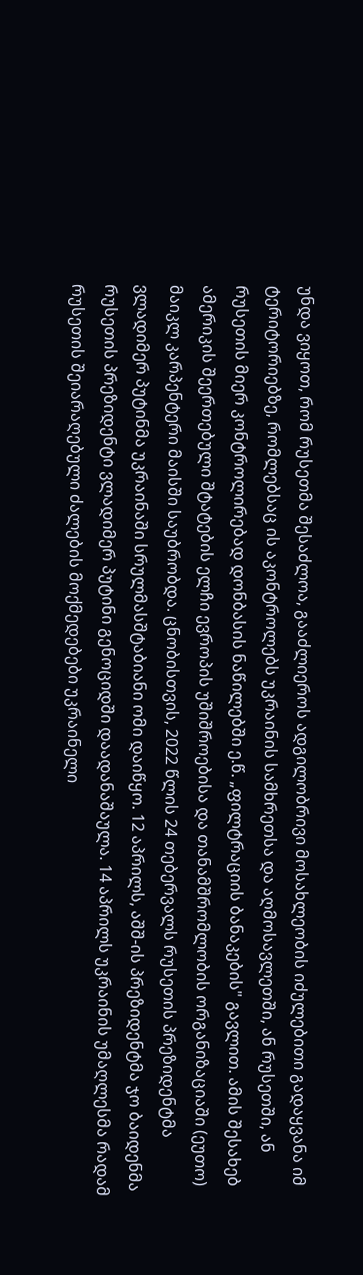უნდა ვიყოთ, რომ რუსეთმა შესაძლოა, გააძლიეროს ადგილობრივი მოსახლეობის იძულებითი გადაყვანა იმ ტერიტორიებზე, რომლებსაც ის აკონტროლებს უკრაინის სამხრეთსა და აღმოსავლეთში, ან რუსეთში, ან რუსეთის მიერ კონტროლირებად დონბასის ნაწილებში ე.წ. „ფილტრაციის ბანაკების" გავლით. ამის შესახებ ამერიკის შეერთებული შტატების ელჩი ევროპის უშიშროებისა და თანამშრომლობის ორგანიზაციაში (ეუთო) მაიკლ კარპენტერი მაისში საუბრობდა. ცნობისთვის, 2022 წლის 24 თებერვალს რუსეთის პრეზიდენტმა ვლადიმერ პუტინმა უკრაინაში სრულმასშტაბიანი ომი დაიწყო. 12 აპრილს, აშშ-ის პრეზიდენტმა ჯო ბაიდენმა რუსეთის პრეზიდენტი ვლადიმერ პუტინი გენოციდში დაადანაშაულა. 14 აპრილს უკრაინის უმაღლესმა რადამ რუსეთის შეიარაღებული ძალების მოქმედებები უკრაინელი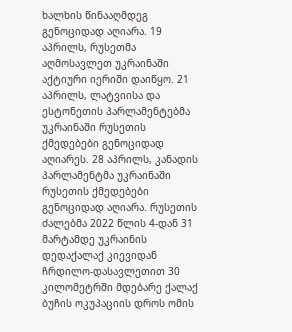ხალხის წინააღმდეგ გენოციდად აღიარა. 19 აპრილს, რუსეთმა აღმოსავლეთ უკრაინაში აქტიური იერიში დაიწყო. 21 აპრილს, ლატვიისა და ესტონეთის პარლამენტებმა უკრაინაში რუსეთის ქმედებები გენოციდად აღიარეს. 28 აპრილს, კანადის პარლამენტმა უკრაინაში რუსეთის ქმედებები გენოციდად აღიარა. რუსეთის ძალებმა 2022 წლის 4-დან 31 მარტამდე უკრაინის დედაქალაქ კიევიდან ჩრდილო-დასავლეთით 30 კილომეტრში მდებარე ქალაქ ბუჩის ოკუპაციის დროს ომის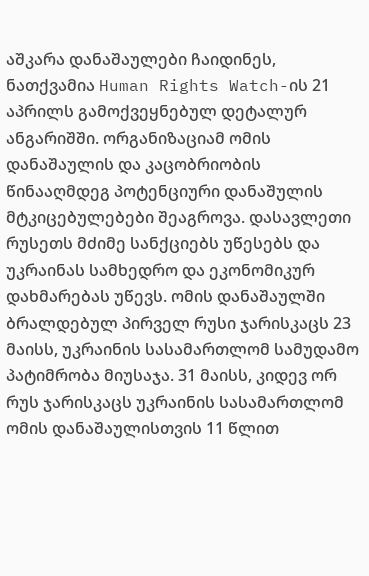აშკარა დანაშაულები ჩაიდინეს, ნათქვამია Human Rights Watch-ის 21 აპრილს გამოქვეყნებულ დეტალურ ანგარიშში. ორგანიზაციამ ომის დანაშაულის და კაცობრიობის წინააღმდეგ პოტენციური დანაშულის მტკიცებულებები შეაგროვა. დასავლეთი რუსეთს მძიმე სანქციებს უწესებს და უკრაინას სამხედრო და ეკონომიკურ დახმარებას უწევს. ომის დანაშაულში ბრალდებულ პირველ რუსი ჯარისკაცს 23 მაისს, უკრაინის სასამართლომ სამუდამო პატიმრობა მიუსაჯა. 31 მაისს, კიდევ ორ რუს ჯარისკაცს უკრაინის სასამართლომ ომის დანაშაულისთვის 11 წლით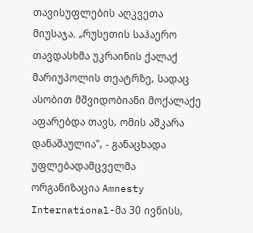თავისუფლების აღკვეთა მიუსაჯა. „რუსეთის საჰაერო თავდასხმა უკრაინის ქალაქ მარიუპოლის თეატრზე, სადაც ასობით მშვიდობიანი მოქალაქე აფარებდა თავს, ომის აშკარა დანაშაულია", - განაცხადა უფლებადამცველმა ორგანიზაცია Amnesty International-მა 30 ივნისს,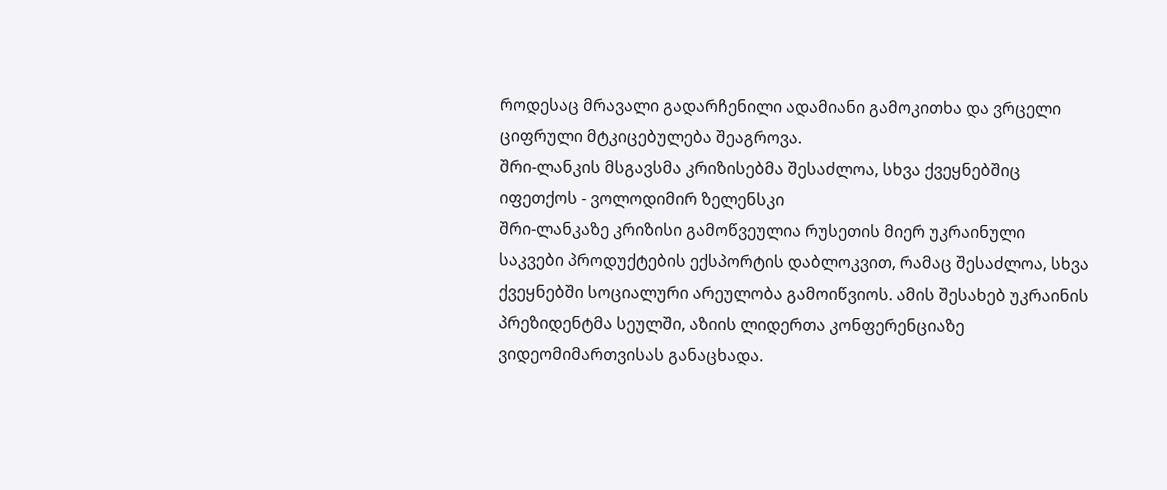როდესაც მრავალი გადარჩენილი ადამიანი გამოკითხა და ვრცელი ციფრული მტკიცებულება შეაგროვა.
შრი-ლანკის მსგავსმა კრიზისებმა შესაძლოა, სხვა ქვეყნებშიც იფეთქოს - ვოლოდიმირ ზელენსკი
შრი-ლანკაზე კრიზისი გამოწვეულია რუსეთის მიერ უკრაინული საკვები პროდუქტების ექსპორტის დაბლოკვით, რამაც შესაძლოა, სხვა ქვეყნებში სოციალური არეულობა გამოიწვიოს. ამის შესახებ უკრაინის პრეზიდენტმა სეულში, აზიის ლიდერთა კონფერენციაზე ვიდეომიმართვისას განაცხადა.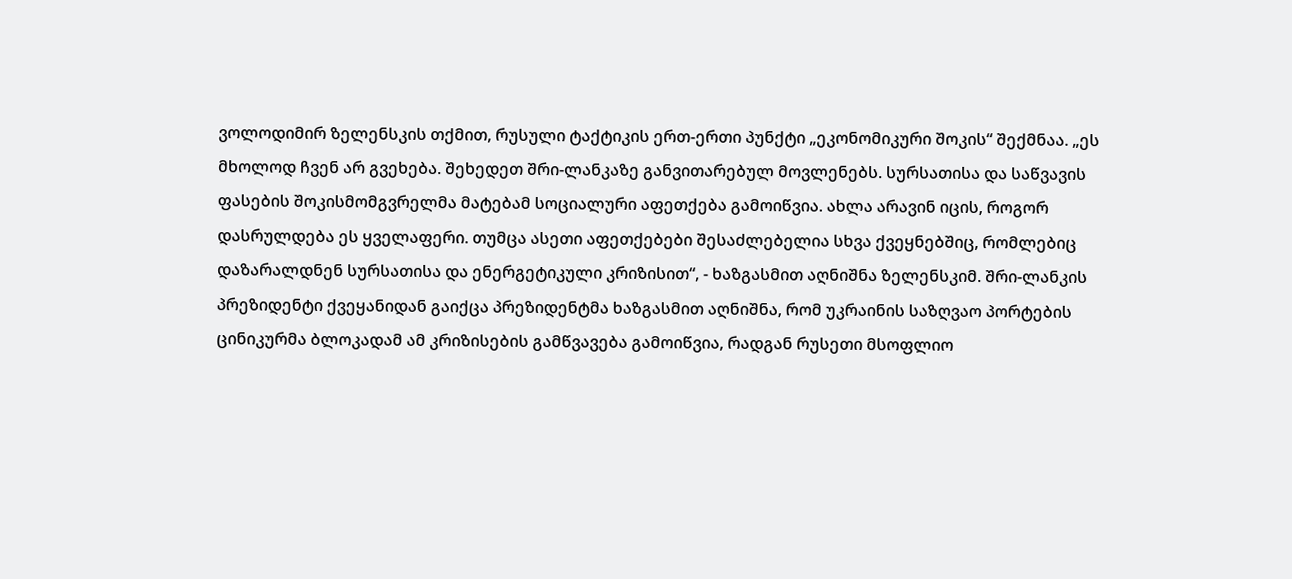ვოლოდიმირ ზელენსკის თქმით, რუსული ტაქტიკის ერთ-ერთი პუნქტი „ეკონომიკური შოკის“ შექმნაა. „ეს მხოლოდ ჩვენ არ გვეხება. შეხედეთ შრი-ლანკაზე განვითარებულ მოვლენებს. სურსათისა და საწვავის ფასების შოკისმომგვრელმა მატებამ სოციალური აფეთქება გამოიწვია. ახლა არავინ იცის, როგორ დასრულდება ეს ყველაფერი. თუმცა ასეთი აფეთქებები შესაძლებელია სხვა ქვეყნებშიც, რომლებიც დაზარალდნენ სურსათისა და ენერგეტიკული კრიზისით“, - ხაზგასმით აღნიშნა ზელენსკიმ. შრი-ლანკის პრეზიდენტი ქვეყანიდან გაიქცა პრეზიდენტმა ხაზგასმით აღნიშნა, რომ უკრაინის საზღვაო პორტების ცინიკურმა ბლოკადამ ამ კრიზისების გამწვავება გამოიწვია, რადგან რუსეთი მსოფლიო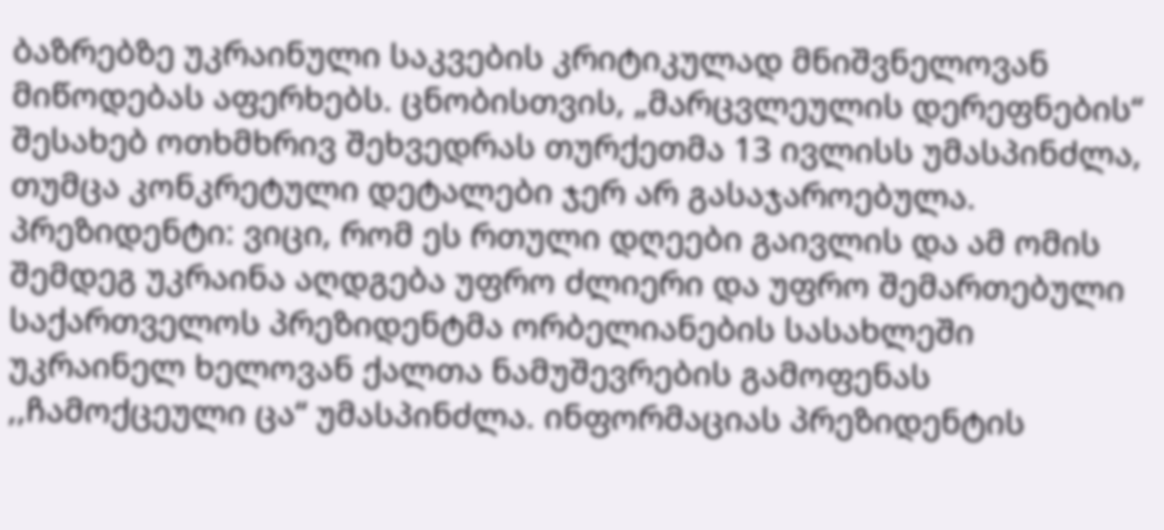ბაზრებზე უკრაინული საკვების კრიტიკულად მნიშვნელოვან მიწოდებას აფერხებს. ცნობისთვის, „მარცვლეულის დერეფნების“ შესახებ ოთხმხრივ შეხვედრას თურქეთმა 13 ივლისს უმასპინძლა, თუმცა კონკრეტული დეტალები ჯერ არ გასაჯაროებულა.
პრეზიდენტი: ვიცი, რომ ეს რთული დღეები გაივლის და ამ ომის შემდეგ უკრაინა აღდგება უფრო ძლიერი და უფრო შემართებული
საქართველოს პრეზიდენტმა ორბელიანების სასახლეში უკრაინელ ხელოვან ქალთა ნამუშევრების გამოფენას ,,ჩამოქცეული ცა“ უმასპინძლა. ინფორმაციას პრეზიდენტის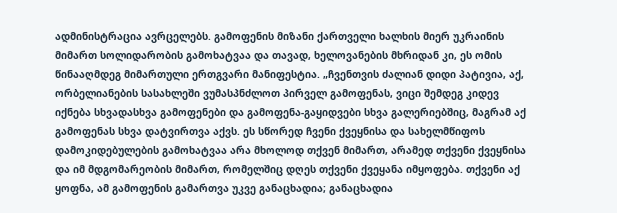ადმინისტრაცია ავრცელებს. გამოფენის მიზანი ქართველი ხალხის მიერ უკრაინის მიმართ სოლიდარობის გამოხატვაა და თავად, ხელოვანების მხრიდან კი, ეს ომის წინააღმდეგ მიმართული ერთგვარი მანიფესტია. „ჩვენთვის ძალიან დიდი პატივია, აქ, ორბელიანების სასახლეში ვუმასპნძლოთ პირველ გამოფენას, ვიცი შემდეგ კიდევ იქნება სხვადასხვა გამოფენები და გამოფენა-გაყიდვები სხვა გალერიებშიც, მაგრამ აქ გამოფენას სხვა დატვირთვა აქვს. ეს სწორედ ჩვენი ქვეყნისა და სახელმწიფოს დამოკიდებულების გამოხატვაა არა მხოლოდ თქვენ მიმართ, არამედ თქვენი ქვეყნისა და იმ მდგომარეობის მიმართ, რომელშიც დღეს თქვენი ქვეყანა იმყოფება. თქვენი აქ ყოფნა, ამ გამოფენის გამართვა უკვე განაცხადია; განაცხადია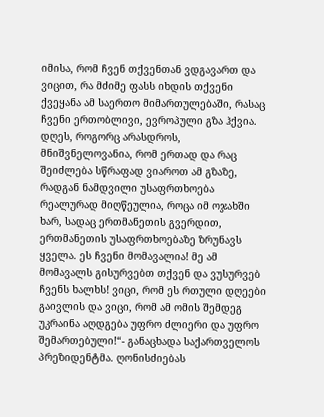იმისა, რომ ჩვენ თქვენთან ვდგავართ და ვიცით, რა მძიმე ფასს იხდის თქვენი ქვეყანა ამ საერთო მიმართულებაში, რასაც ჩვენი ერთობლივი, ევროპული გზა ჰქვია. დღეს, როგორც არასდროს, მნიშვნელოვანია, რომ ერთად და რაც შეიძლება სწრაფად ვიაროთ ამ გზაზე, რადგან ნამდვილი უსაფრთხოება რეალურად მიღწეულია, როცა იმ ოჯახში ხარ, სადაც ერთმანეთის გვერდით, ერთმანეთის უსაფრთხოებაზე ზრუნავს ყველა. ეს ჩვენი მომავალია! მე ამ მომავალს გისურვებთ თქვენ და ვუსურვებ ჩვენს ხალხს! ვიცი, რომ ეს რთული დღეები გაივლის და ვიცი, რომ ამ ომის შემდეგ უკრაინა აღდგება უფრო ძლიერი და უფრო შემართებული!“- განაცხადა საქართველოს პრეზიდენტმა. ღონისძიებას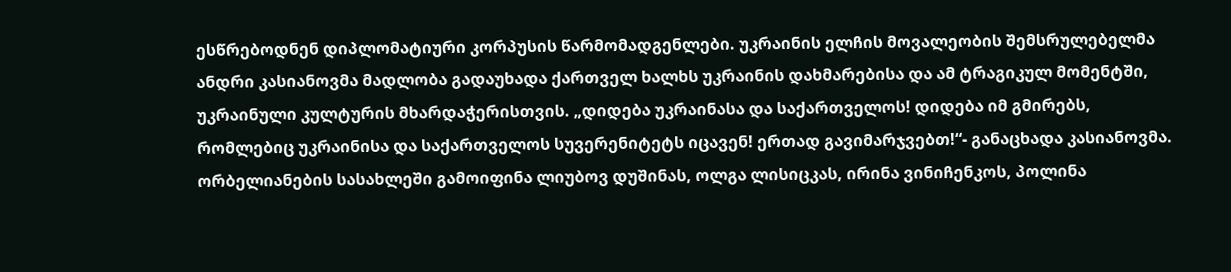ესწრებოდნენ დიპლომატიური კორპუსის წარმომადგენლები. უკრაინის ელჩის მოვალეობის შემსრულებელმა ანდრი კასიანოვმა მადლობა გადაუხადა ქართველ ხალხს უკრაინის დახმარებისა და ამ ტრაგიკულ მომენტში, უკრაინული კულტურის მხარდაჭერისთვის. „დიდება უკრაინასა და საქართველოს! დიდება იმ გმირებს, რომლებიც უკრაინისა და საქართველოს სუვერენიტეტს იცავენ! ერთად გავიმარჯვებთ!“- განაცხადა კასიანოვმა. ორბელიანების სასახლეში გამოიფინა ლიუბოვ დუშინას, ოლგა ლისიცკას, ირინა ვინიჩენკოს, პოლინა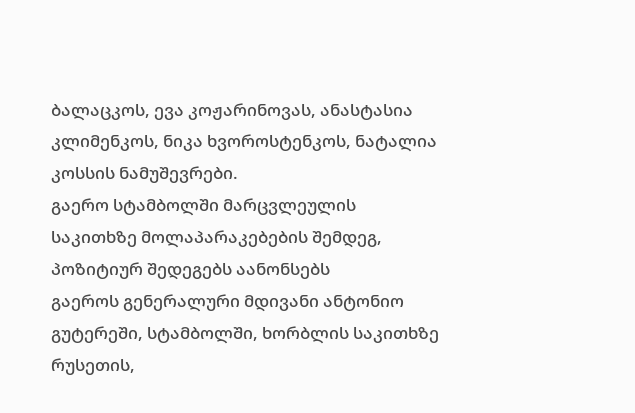ბალაცკოს, ევა კოჟარინოვას, ანასტასია კლიმენკოს, ნიკა ხვოროსტენკოს, ნატალია კოსსის ნამუშევრები.
გაერო სტამბოლში მარცვლეულის საკითხზე მოლაპარაკებების შემდეგ, პოზიტიურ შედეგებს აანონსებს
გაეროს გენერალური მდივანი ანტონიო გუტერეში, სტამბოლში, ხორბლის საკითხზე რუსეთის,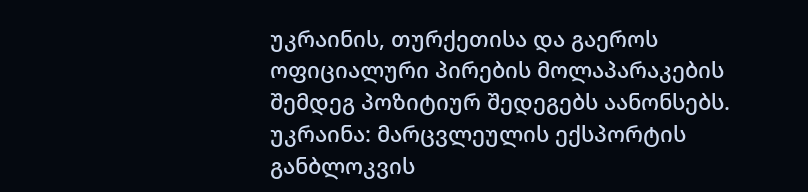უკრაინის, თურქეთისა და გაეროს ოფიციალური პირების მოლაპარაკების შემდეგ პოზიტიურ შედეგებს აანონსებს. უკრაინა: მარცვლეულის ექსპორტის განბლოკვის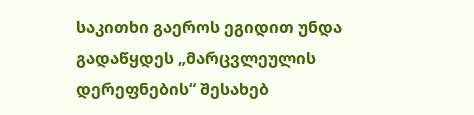საკითხი გაეროს ეგიდით უნდა გადაწყდეს „მარცვლეულის დერეფნების“ შესახებ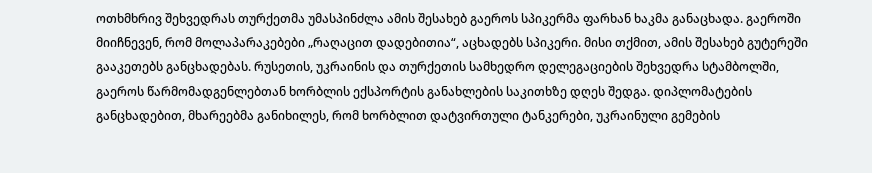ოთხმხრივ შეხვედრას თურქეთმა უმასპინძლა ამის შესახებ გაეროს სპიკერმა ფარხან ხაკმა განაცხადა. გაეროში მიიჩნევენ, რომ მოლაპარაკებები „რაღაცით დადებითია“, აცხადებს სპიკერი. მისი თქმით, ამის შესახებ გუტერეში გააკეთებს განცხადებას. რუსეთის, უკრაინის და თურქეთის სამხედრო დელეგაციების შეხვედრა სტამბოლში, გაეროს წარმომადგენლებთან ხორბლის ექსპორტის განახლების საკითხზე დღეს შედგა. დიპლომატების განცხადებით, მხარეებმა განიხილეს, რომ ხორბლით დატვირთული ტანკერები, უკრაინული გემების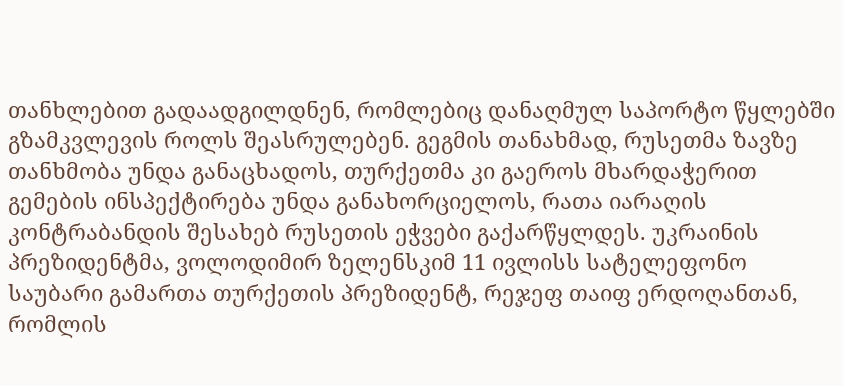თანხლებით გადაადგილდნენ, რომლებიც დანაღმულ საპორტო წყლებში გზამკვლევის როლს შეასრულებენ. გეგმის თანახმად, რუსეთმა ზავზე თანხმობა უნდა განაცხადოს, თურქეთმა კი გაეროს მხარდაჭერით გემების ინსპექტირება უნდა განახორციელოს, რათა იარაღის კონტრაბანდის შესახებ რუსეთის ეჭვები გაქარწყლდეს. უკრაინის პრეზიდენტმა, ვოლოდიმირ ზელენსკიმ 11 ივლისს სატელეფონო საუბარი გამართა თურქეთის პრეზიდენტ, რეჯეფ თაიფ ერდოღანთან, რომლის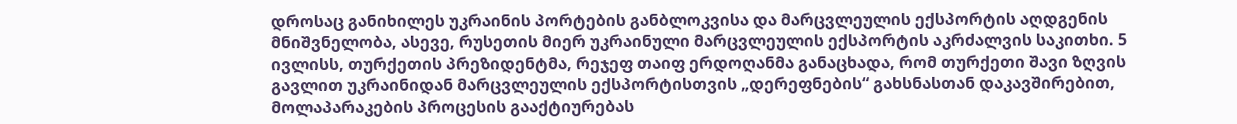დროსაც განიხილეს უკრაინის პორტების განბლოკვისა და მარცვლეულის ექსპორტის აღდგენის მნიშვნელობა, ასევე, რუსეთის მიერ უკრაინული მარცვლეულის ექსპორტის აკრძალვის საკითხი. 5 ივლისს, თურქეთის პრეზიდენტმა, რეჯეფ თაიფ ერდოღანმა განაცხადა, რომ თურქეთი შავი ზღვის გავლით უკრაინიდან მარცვლეულის ექსპორტისთვის „დერეფნების“ გახსნასთან დაკავშირებით, მოლაპარაკების პროცესის გააქტიურებას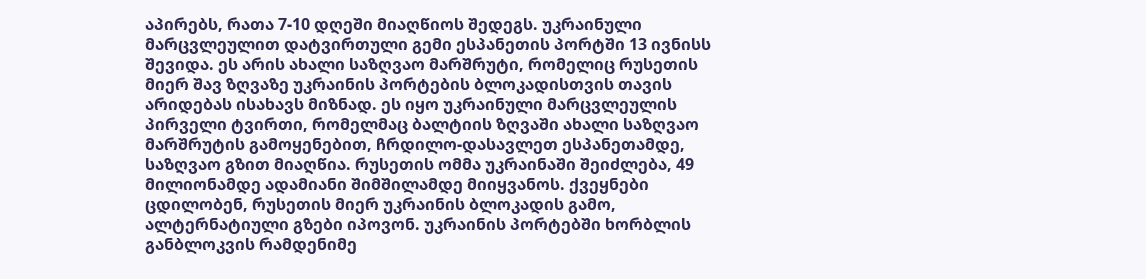აპირებს, რათა 7-10 დღეში მიაღწიოს შედეგს. უკრაინული მარცვლეულით დატვირთული გემი ესპანეთის პორტში 13 ივნისს შევიდა. ეს არის ახალი საზღვაო მარშრუტი, რომელიც რუსეთის მიერ შავ ზღვაზე უკრაინის პორტების ბლოკადისთვის თავის არიდებას ისახავს მიზნად. ეს იყო უკრაინული მარცვლეულის პირველი ტვირთი, რომელმაც ბალტიის ზღვაში ახალი საზღვაო მარშრუტის გამოყენებით, ჩრდილო-დასავლეთ ესპანეთამდე, საზღვაო გზით მიაღწია. რუსეთის ომმა უკრაინაში შეიძლება, 49 მილიონამდე ადამიანი შიმშილამდე მიიყვანოს. ქვეყნები ცდილობენ, რუსეთის მიერ უკრაინის ბლოკადის გამო, ალტერნატიული გზები იპოვონ. უკრაინის პორტებში ხორბლის განბლოკვის რამდენიმე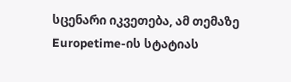სცენარი იკვეთება, ამ თემაზე Europetime-ის სტატიას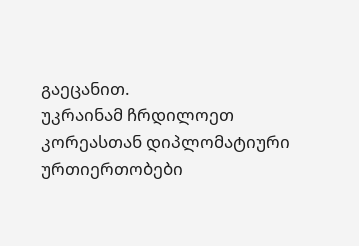გაეცანით.
უკრაინამ ჩრდილოეთ კორეასთან დიპლომატიური ურთიერთობები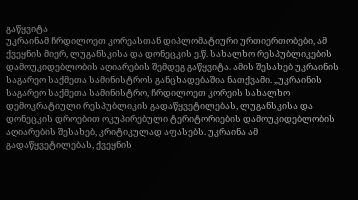გაწყვიტა
უკრაინამ ჩრდილოეთ კორეასთან დიპლომატიური ურთიერთობები, ამ ქვეყნის მიერ, ლუგანსკისა და დონეცკის ე.წ. სახალხო რესპუბლიკების დამოუკიდებლობის აღიარების შემდეგ გაწყვიტა. ამის შესახებ უკრაინის საგარეო საქმეთა სამინისტროს განცხადებაშია ნათქვამი. „უკრაინის საგარეო საქმეთა სამინისტრო, ჩრდილოეთ კორეის სახალხო დემოკრატიული რესპუბლიკის გადაწყვეტილებას, ლუგანსკისა და დონეცკის დროებით ოკუპირებული ტერიტორიების დამოუკიდებლობის აღიარების შესახებ, კრიტიკულად აფასებს. უკრაინა ამ გადაწყვეტილებას, ქვეყნის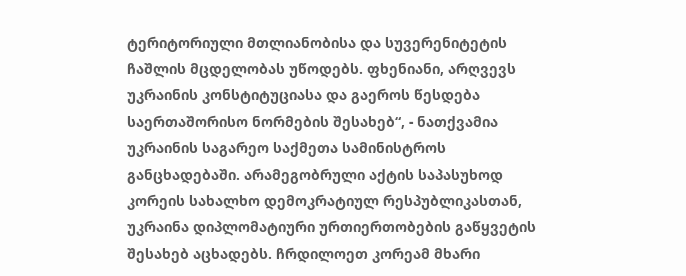ტერიტორიული მთლიანობისა და სუვერენიტეტის ჩაშლის მცდელობას უწოდებს. ფხენიანი, არღვევს უკრაინის კონსტიტუციასა და გაეროს წესდება საერთაშორისო ნორმების შესახებ“, - ნათქვამია უკრაინის საგარეო საქმეთა სამინისტროს განცხადებაში. არამეგობრული აქტის საპასუხოდ კორეის სახალხო დემოკრატიულ რესპუბლიკასთან, უკრაინა დიპლომატიური ურთიერთობების გაწყვეტის შესახებ აცხადებს. ჩრდილოეთ კორეამ მხარი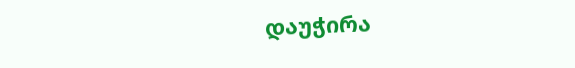დაუჭირა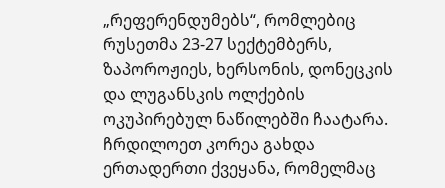„რეფერენდუმებს“, რომლებიც რუსეთმა 23-27 სექტემბერს, ზაპოროჟიეს, ხერსონის, დონეცკის და ლუგანსკის ოლქების ოკუპირებულ ნაწილებში ჩაატარა. ჩრდილოეთ კორეა გახდა ერთადერთი ქვეყანა, რომელმაც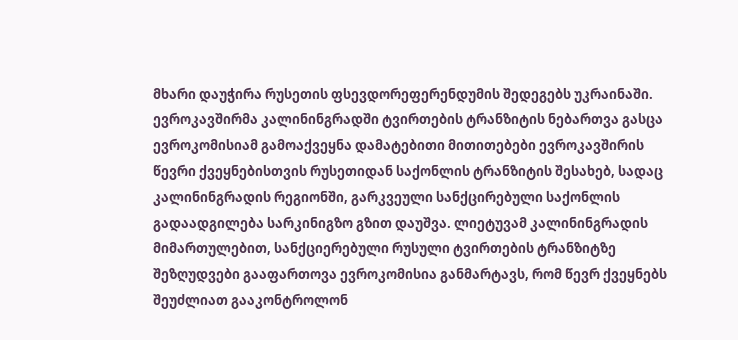მხარი დაუჭირა რუსეთის ფსევდორეფერენდუმის შედეგებს უკრაინაში.
ევროკავშირმა კალინინგრადში ტვირთების ტრანზიტის ნებართვა გასცა
ევროკომისიამ გამოაქვეყნა დამატებითი მითითებები ევროკავშირის წევრი ქვეყნებისთვის რუსეთიდან საქონლის ტრანზიტის შესახებ, სადაც კალინინგრადის რეგიონში, გარკვეული სანქცირებული საქონლის გადაადგილება სარკინიგზო გზით დაუშვა. ლიეტუვამ კალინინგრადის მიმართულებით, სანქციერებული რუსული ტვირთების ტრანზიტზე შეზღუდვები გააფართოვა ევროკომისია განმარტავს, რომ წევრ ქვეყნებს შეუძლიათ გააკონტროლონ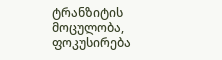ტრანზიტის მოცულობა, ფოკუსირება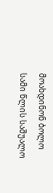მოახდინონ ბოლო სამი წლის საშუალო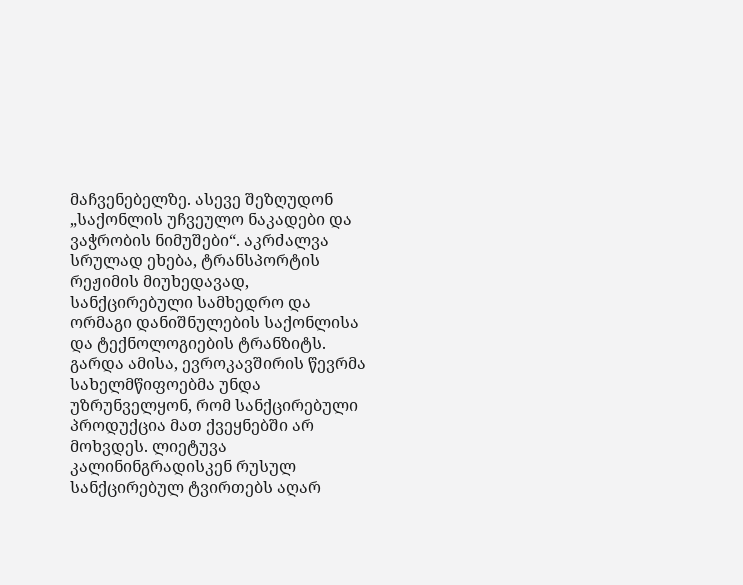მაჩვენებელზე. ასევე შეზღუდონ „საქონლის უჩვეულო ნაკადები და ვაჭრობის ნიმუშები“. აკრძალვა სრულად ეხება, ტრანსპორტის რეჟიმის მიუხედავად, სანქცირებული სამხედრო და ორმაგი დანიშნულების საქონლისა და ტექნოლოგიების ტრანზიტს. გარდა ამისა, ევროკავშირის წევრმა სახელმწიფოებმა უნდა უზრუნველყონ, რომ სანქცირებული პროდუქცია მათ ქვეყნებში არ მოხვდეს. ლიეტუვა კალინინგრადისკენ რუსულ სანქცირებულ ტვირთებს აღარ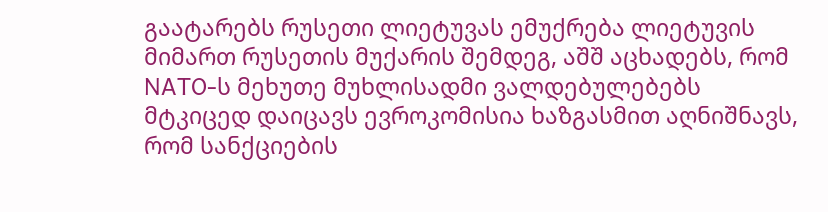გაატარებს რუსეთი ლიეტუვას ემუქრება ლიეტუვის მიმართ რუსეთის მუქარის შემდეგ, აშშ აცხადებს, რომ NATO-ს მეხუთე მუხლისადმი ვალდებულებებს მტკიცედ დაიცავს ევროკომისია ხაზგასმით აღნიშნავს, რომ სანქციების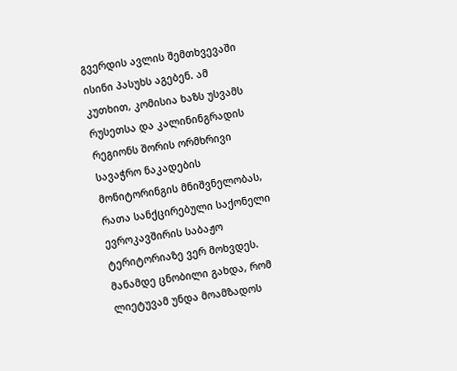გვერდის ავლის შემთხვევაში ისინი პასუხს აგებენ. ამ კუთხით, კომისია ხაზს უსვამს რუსეთსა და კალინინგრადის რეგიონს შორის ორმხრივი სავაჭრო ნაკადების მონიტორინგის მნიშვნელობას, რათა სანქცირებული საქონელი ევროკავშირის საბაჟო ტერიტორიაზე ვერ მოხვდეს. მანამდე ცნობილი გახდა, რომ ლიეტუვამ უნდა მოამზადოს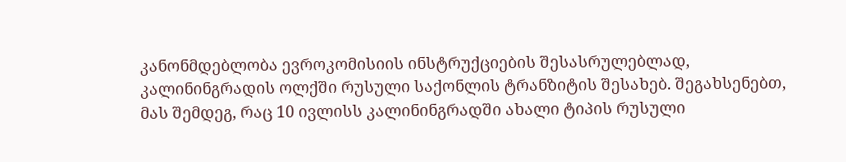კანონმდებლობა ევროკომისიის ინსტრუქციების შესასრულებლად, კალინინგრადის ოლქში რუსული საქონლის ტრანზიტის შესახებ. შეგახსენებთ, მას შემდეგ, რაც 10 ივლისს კალინინგრადში ახალი ტიპის რუსული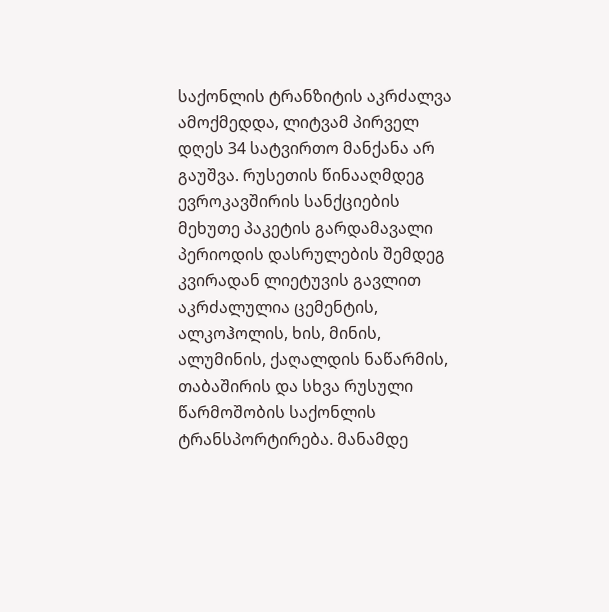საქონლის ტრანზიტის აკრძალვა ამოქმედდა, ლიტვამ პირველ დღეს 34 სატვირთო მანქანა არ გაუშვა. რუსეთის წინააღმდეგ ევროკავშირის სანქციების მეხუთე პაკეტის გარდამავალი პერიოდის დასრულების შემდეგ კვირადან ლიეტუვის გავლით აკრძალულია ცემენტის, ალკოჰოლის, ხის, მინის, ალუმინის, ქაღალდის ნაწარმის, თაბაშირის და სხვა რუსული წარმოშობის საქონლის ტრანსპორტირება. მანამდე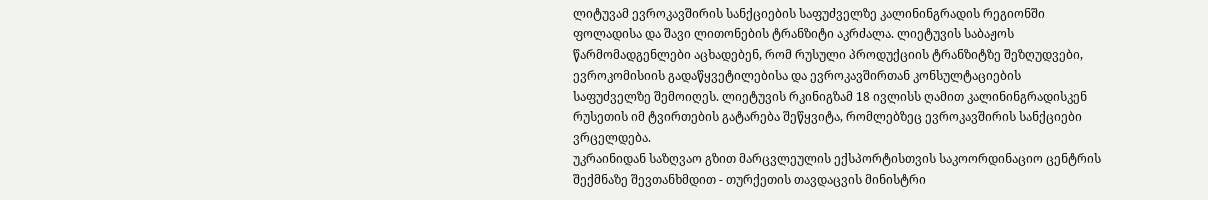ლიტუვამ ევროკავშირის სანქციების საფუძველზე კალინინგრადის რეგიონში ფოლადისა და შავი ლითონების ტრანზიტი აკრძალა. ლიეტუვის საბაჟოს წარმომადგენლები აცხადებენ, რომ რუსული პროდუქციის ტრანზიტზე შეზღუდვები, ევროკომისიის გადაწყვეტილებისა და ევროკავშირთან კონსულტაციების საფუძველზე შემოიღეს. ლიეტუვის რკინიგზამ 18 ივლისს ღამით კალინინგრადისკენ რუსეთის იმ ტვირთების გატარება შეწყვიტა, რომლებზეც ევროკავშირის სანქციები ვრცელდება.
უკრაინიდან საზღვაო გზით მარცვლეულის ექსპორტისთვის საკოორდინაციო ცენტრის შექმნაზე შევთანხმდით - თურქეთის თავდაცვის მინისტრი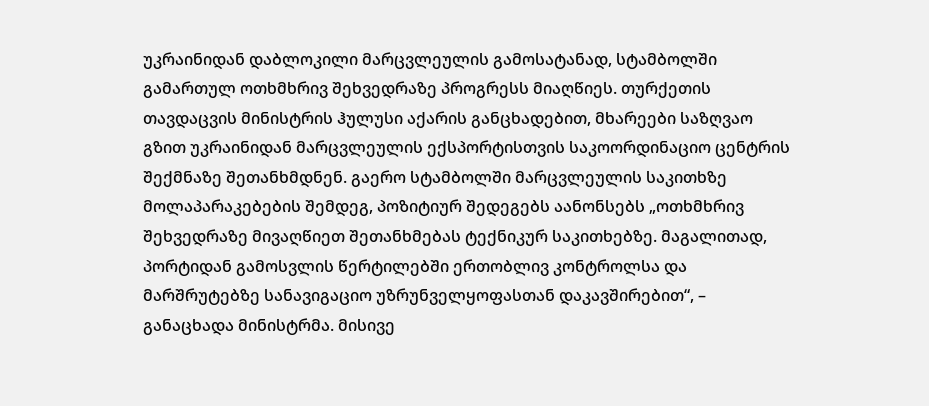უკრაინიდან დაბლოკილი მარცვლეულის გამოსატანად, სტამბოლში გამართულ ოთხმხრივ შეხვედრაზე პროგრესს მიაღწიეს. თურქეთის თავდაცვის მინისტრის ჰულუსი აქარის განცხადებით, მხარეები საზღვაო გზით უკრაინიდან მარცვლეულის ექსპორტისთვის საკოორდინაციო ცენტრის შექმნაზე შეთანხმდნენ. გაერო სტამბოლში მარცვლეულის საკითხზე მოლაპარაკებების შემდეგ, პოზიტიურ შედეგებს აანონსებს „ოთხმხრივ შეხვედრაზე მივაღწიეთ შეთანხმებას ტექნიკურ საკითხებზე. მაგალითად, პორტიდან გამოსვლის წერტილებში ერთობლივ კონტროლსა და მარშრუტებზე სანავიგაციო უზრუნველყოფასთან დაკავშირებით“, – განაცხადა მინისტრმა. მისივე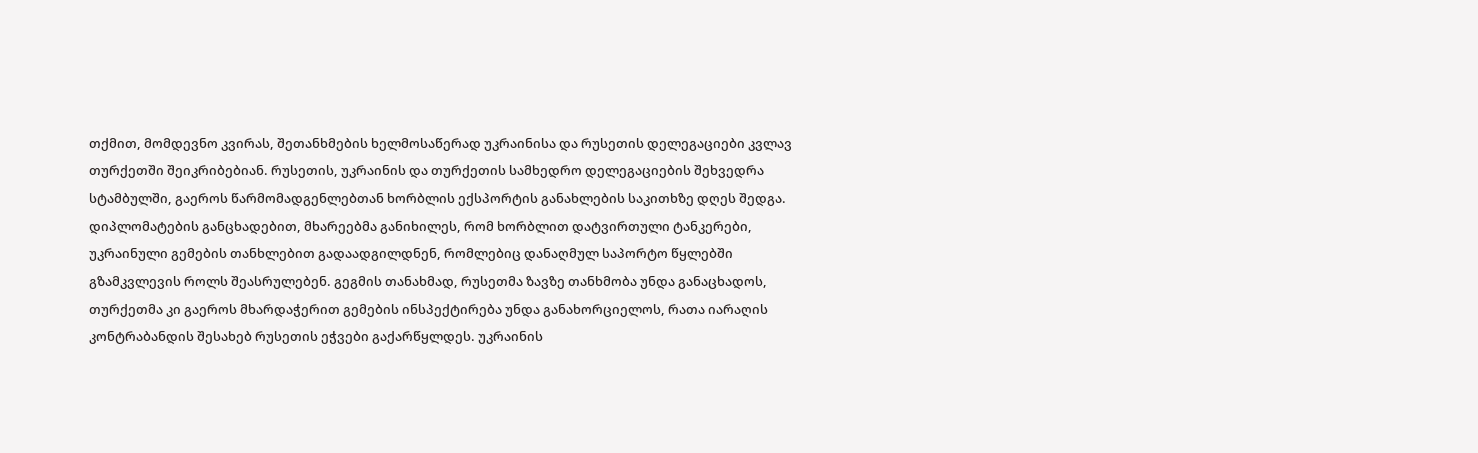თქმით, მომდევნო კვირას, შეთანხმების ხელმოსაწერად უკრაინისა და რუსეთის დელეგაციები კვლავ თურქეთში შეიკრიბებიან. რუსეთის, უკრაინის და თურქეთის სამხედრო დელეგაციების შეხვედრა სტამბულში, გაეროს წარმომადგენლებთან ხორბლის ექსპორტის განახლების საკითხზე დღეს შედგა. დიპლომატების განცხადებით, მხარეებმა განიხილეს, რომ ხორბლით დატვირთული ტანკერები, უკრაინული გემების თანხლებით გადაადგილდნენ, რომლებიც დანაღმულ საპორტო წყლებში გზამკვლევის როლს შეასრულებენ. გეგმის თანახმად, რუსეთმა ზავზე თანხმობა უნდა განაცხადოს, თურქეთმა კი გაეროს მხარდაჭერით გემების ინსპექტირება უნდა განახორციელოს, რათა იარაღის კონტრაბანდის შესახებ რუსეთის ეჭვები გაქარწყლდეს. უკრაინის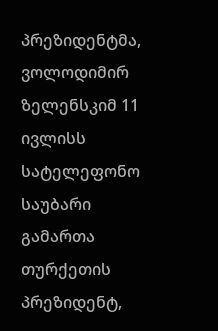პრეზიდენტმა, ვოლოდიმირ ზელენსკიმ 11 ივლისს სატელეფონო საუბარი გამართა თურქეთის პრეზიდენტ,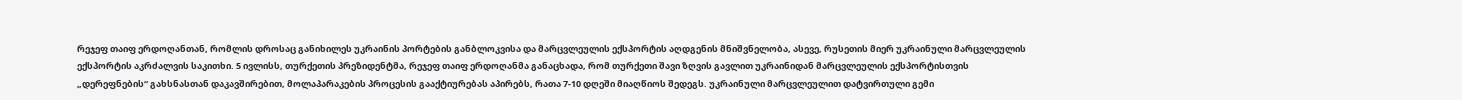რეჯეფ თაიფ ერდოღანთან, რომლის დროსაც განიხილეს უკრაინის პორტების განბლოკვისა და მარცვლეულის ექსპორტის აღდგენის მნიშვნელობა, ასევე, რუსეთის მიერ უკრაინული მარცვლეულის ექსპორტის აკრძალვის საკითხი. 5 ივლისს, თურქეთის პრეზიდენტმა, რეჯეფ თაიფ ერდოღანმა განაცხადა, რომ თურქეთი შავი ზღვის გავლით უკრაინიდან მარცვლეულის ექსპორტისთვის „დერეფნების“ გახსნასთან დაკავშირებით, მოლაპარაკების პროცესის გააქტიურებას აპირებს, რათა 7-10 დღეში მიაღწიოს შედეგს. უკრაინული მარცვლეულით დატვირთული გემი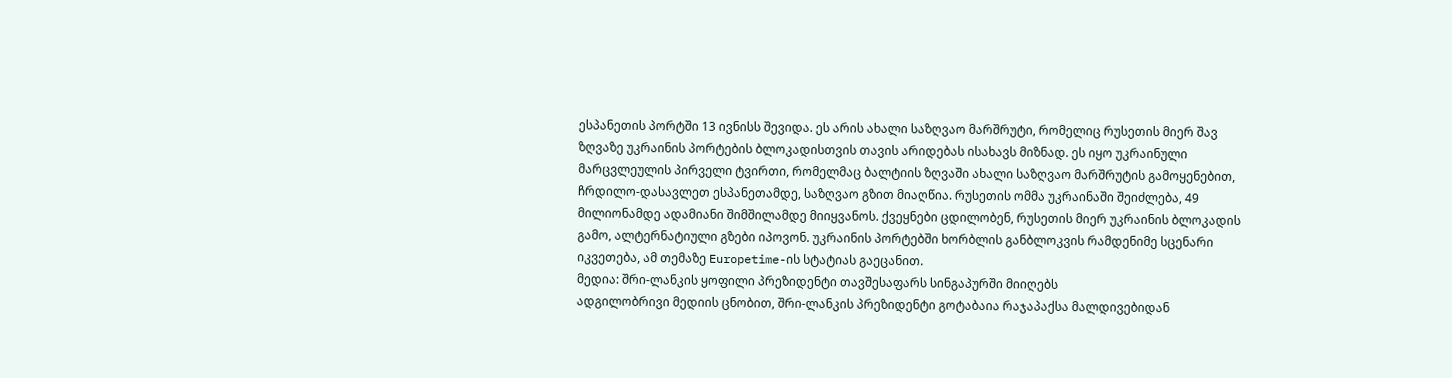ესპანეთის პორტში 13 ივნისს შევიდა. ეს არის ახალი საზღვაო მარშრუტი, რომელიც რუსეთის მიერ შავ ზღვაზე უკრაინის პორტების ბლოკადისთვის თავის არიდებას ისახავს მიზნად. ეს იყო უკრაინული მარცვლეულის პირველი ტვირთი, რომელმაც ბალტიის ზღვაში ახალი საზღვაო მარშრუტის გამოყენებით, ჩრდილო-დასავლეთ ესპანეთამდე, საზღვაო გზით მიაღწია. რუსეთის ომმა უკრაინაში შეიძლება, 49 მილიონამდე ადამიანი შიმშილამდე მიიყვანოს. ქვეყნები ცდილობენ, რუსეთის მიერ უკრაინის ბლოკადის გამო, ალტერნატიული გზები იპოვონ. უკრაინის პორტებში ხორბლის განბლოკვის რამდენიმე სცენარი იკვეთება, ამ თემაზე Europetime-ის სტატიას გაეცანით.
მედია: შრი-ლანკის ყოფილი პრეზიდენტი თავშესაფარს სინგაპურში მიიღებს
ადგილობრივი მედიის ცნობით, შრი-ლანკის პრეზიდენტი გოტაბაია რაჯაპაქსა მალდივებიდან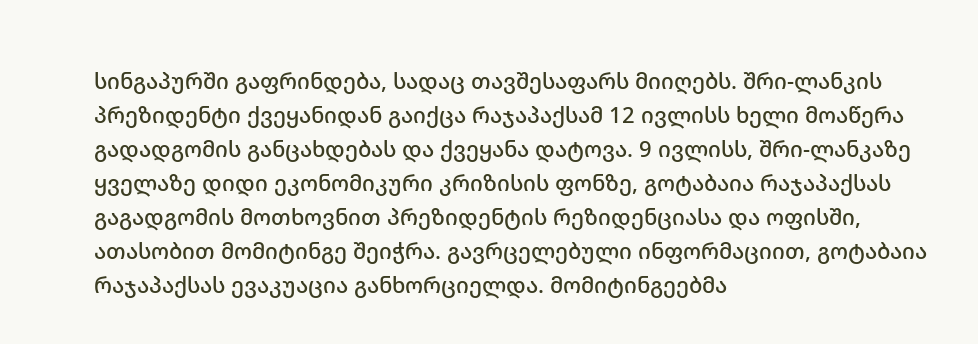სინგაპურში გაფრინდება, სადაც თავშესაფარს მიიღებს. შრი-ლანკის პრეზიდენტი ქვეყანიდან გაიქცა რაჯაპაქსამ 12 ივლისს ხელი მოაწერა გადადგომის განცახდებას და ქვეყანა დატოვა. 9 ივლისს, შრი-ლანკაზე ყველაზე დიდი ეკონომიკური კრიზისის ფონზე, გოტაბაია რაჯაპაქსას გაგადგომის მოთხოვნით პრეზიდენტის რეზიდენციასა და ოფისში, ათასობით მომიტინგე შეიჭრა. გავრცელებული ინფორმაციით, გოტაბაია რაჯაპაქსას ევაკუაცია განხორციელდა. მომიტინგეებმა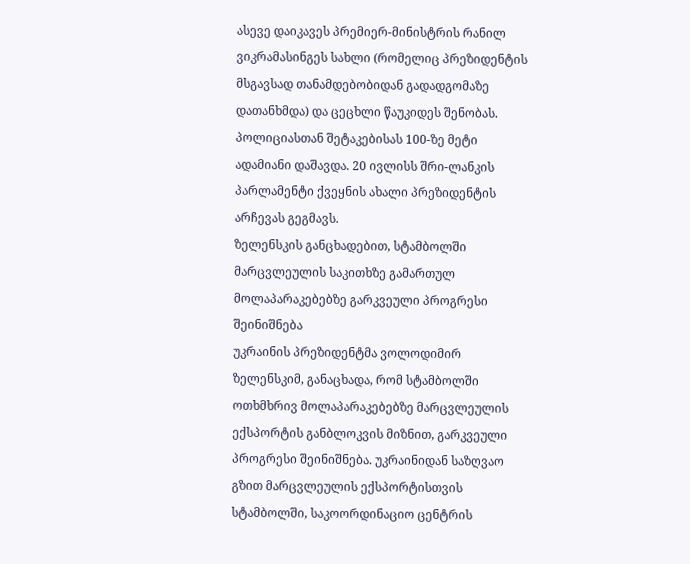ასევე დაიკავეს პრემიერ-მინისტრის რანილ ვიკრამასინგეს სახლი (რომელიც პრეზიდენტის მსგავსად თანამდებობიდან გადადგომაზე დათანხმდა) და ცეცხლი წაუკიდეს შენობას. პოლიციასთან შეტაკებისას 100-ზე მეტი ადამიანი დაშავდა. 20 ივლისს შრი-ლანკის პარლამენტი ქვეყნის ახალი პრეზიდენტის არჩევას გეგმავს.
ზელენსკის განცხადებით, სტამბოლში მარცვლეულის საკითხზე გამართულ მოლაპარაკებებზე გარკვეული პროგრესი შეინიშნება
უკრაინის პრეზიდენტმა ვოლოდიმირ ზელენსკიმ, განაცხადა, რომ სტამბოლში ოთხმხრივ მოლაპარაკებებზე მარცვლეულის ექსპორტის განბლოკვის მიზნით, გარკვეული პროგრესი შეინიშნება. უკრაინიდან საზღვაო გზით მარცვლეულის ექსპორტისთვის სტამბოლში, საკოორდინაციო ცენტრის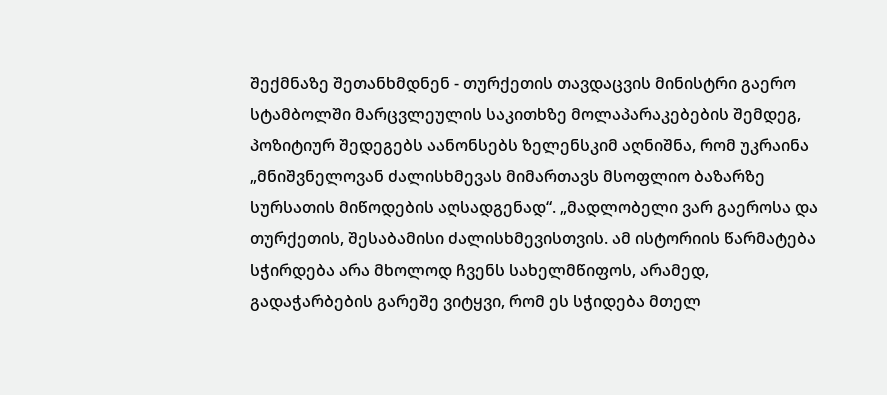შექმნაზე შეთანხმდნენ - თურქეთის თავდაცვის მინისტრი გაერო სტამბოლში მარცვლეულის საკითხზე მოლაპარაკებების შემდეგ, პოზიტიურ შედეგებს აანონსებს ზელენსკიმ აღნიშნა, რომ უკრაინა „მნიშვნელოვან ძალისხმევას მიმართავს მსოფლიო ბაზარზე სურსათის მიწოდების აღსადგენად“. „მადლობელი ვარ გაეროსა და თურქეთის, შესაბამისი ძალისხმევისთვის. ამ ისტორიის წარმატება სჭირდება არა მხოლოდ ჩვენს სახელმწიფოს, არამედ, გადაჭარბების გარეშე ვიტყვი, რომ ეს სჭიდება მთელ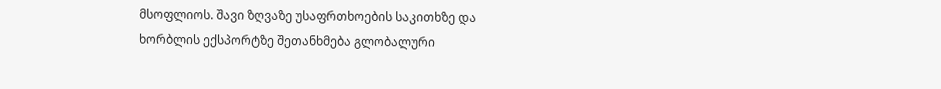მსოფლიოს. შავი ზღვაზე უსაფრთხოების საკითხზე და ხორბლის ექსპორტზე შეთანხმება გლობალური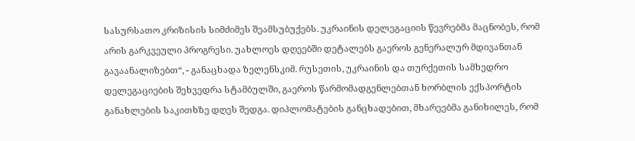სასურსათო კრიზისის სიმძიმეს შეამსუბუქებს. უკრაინის დელეგაციის წევრებმა მაცნობეს, რომ არის გარკვეული პროგრესი. უახლოეს დღეებში დეტალებს გაეროს გენერალურ მდივანთან გავაანალიზებთ“, - განაცხადა ზელენსკიმ. რუსეთის, უკრაინის და თურქეთის სამხედრო დელეგაციების შეხვედრა სტამბულში, გაეროს წარმომადგენლებთან ხორბლის ექსპორტის განახლების საკითხზე დღეს შედგა. დიპლომატების განცხადებით, მხარეებმა განიხილეს, რომ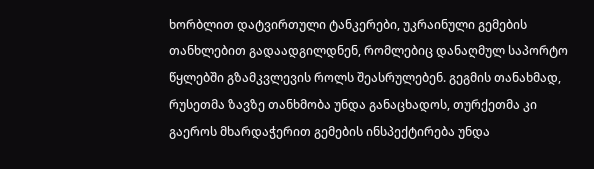ხორბლით დატვირთული ტანკერები, უკრაინული გემების თანხლებით გადაადგილდნენ, რომლებიც დანაღმულ საპორტო წყლებში გზამკვლევის როლს შეასრულებენ. გეგმის თანახმად, რუსეთმა ზავზე თანხმობა უნდა განაცხადოს, თურქეთმა კი გაეროს მხარდაჭერით გემების ინსპექტირება უნდა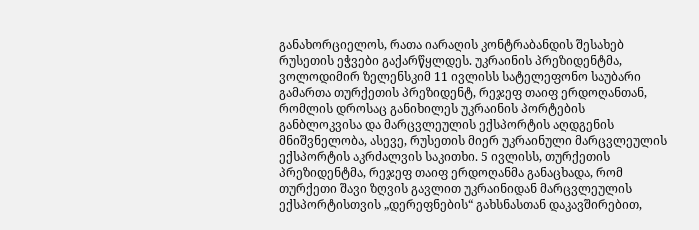განახორციელოს, რათა იარაღის კონტრაბანდის შესახებ რუსეთის ეჭვები გაქარწყლდეს. უკრაინის პრეზიდენტმა, ვოლოდიმირ ზელენსკიმ 11 ივლისს სატელეფონო საუბარი გამართა თურქეთის პრეზიდენტ, რეჯეფ თაიფ ერდოღანთან, რომლის დროსაც განიხილეს უკრაინის პორტების განბლოკვისა და მარცვლეულის ექსპორტის აღდგენის მნიშვნელობა, ასევე, რუსეთის მიერ უკრაინული მარცვლეულის ექსპორტის აკრძალვის საკითხი. 5 ივლისს, თურქეთის პრეზიდენტმა, რეჯეფ თაიფ ერდოღანმა განაცხადა, რომ თურქეთი შავი ზღვის გავლით უკრაინიდან მარცვლეულის ექსპორტისთვის „დერეფნების“ გახსნასთან დაკავშირებით,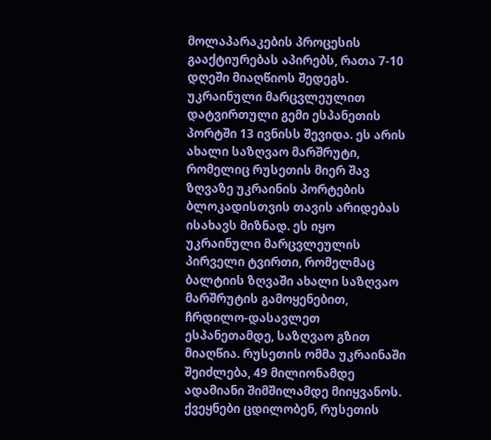მოლაპარაკების პროცესის გააქტიურებას აპირებს, რათა 7-10 დღეში მიაღწიოს შედეგს. უკრაინული მარცვლეულით დატვირთული გემი ესპანეთის პორტში 13 ივნისს შევიდა. ეს არის ახალი საზღვაო მარშრუტი, რომელიც რუსეთის მიერ შავ ზღვაზე უკრაინის პორტების ბლოკადისთვის თავის არიდებას ისახავს მიზნად. ეს იყო უკრაინული მარცვლეულის პირველი ტვირთი, რომელმაც ბალტიის ზღვაში ახალი საზღვაო მარშრუტის გამოყენებით, ჩრდილო-დასავლეთ ესპანეთამდე, საზღვაო გზით მიაღწია. რუსეთის ომმა უკრაინაში შეიძლება, 49 მილიონამდე ადამიანი შიმშილამდე მიიყვანოს. ქვეყნები ცდილობენ, რუსეთის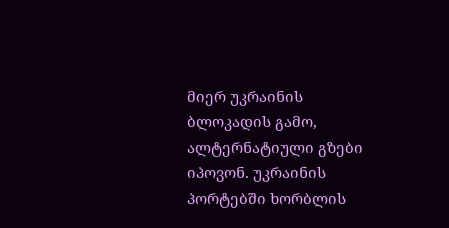მიერ უკრაინის ბლოკადის გამო, ალტერნატიული გზები იპოვონ. უკრაინის პორტებში ხორბლის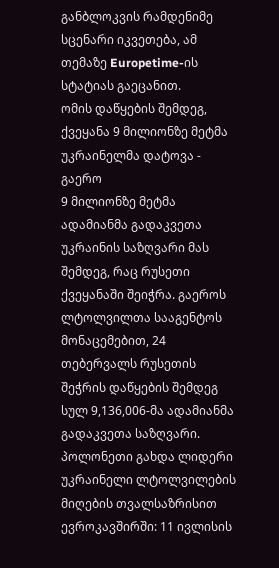განბლოკვის რამდენიმე სცენარი იკვეთება, ამ თემაზე Europetime-ის სტატიას გაეცანით.
ომის დაწყების შემდეგ, ქვეყანა 9 მილიონზე მეტმა უკრაინელმა დატოვა - გაერო
9 მილიონზე მეტმა ადამიანმა გადაკვეთა უკრაინის საზღვარი მას შემდეგ, რაც რუსეთი ქვეყანაში შეიჭრა. გაეროს ლტოლვილთა სააგენტოს მონაცემებით, 24 თებერვალს რუსეთის შეჭრის დაწყების შემდეგ სულ 9,136,006-მა ადამიანმა გადაკვეთა საზღვარი. პოლონეთი გახდა ლიდერი უკრაინელი ლტოლვილების მიღების თვალსაზრისით ევროკავშირში: 11 ივლისის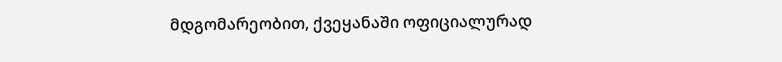მდგომარეობით, ქვეყანაში ოფიციალურად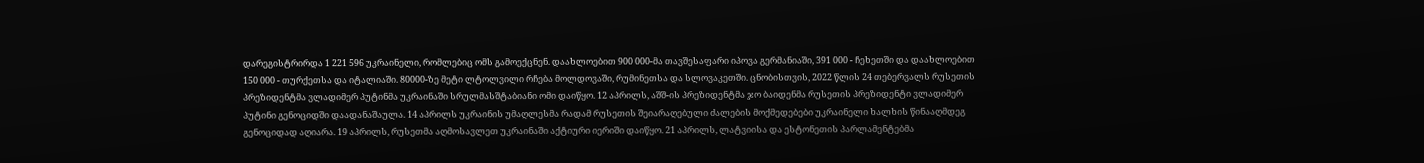დარეგისტრირდა 1 221 596 უკრაინელი, რომლებიც ომს გამოექცნენ. დაახლოებით 900 000-მა თავშესაფარი იპოვა გერმანიაში, 391 000 - ჩეხეთში და დაახლოებით 150 000 - თურქეთსა და იტალიაში. 80000-ზე მეტი ლტოლვილი რჩება მოლდოვაში, რუმინეთსა და სლოვაკეთში. ცნობისთვის, 2022 წლის 24 თებერვალს რუსეთის პრეზიდენტმა ვლადიმერ პუტინმა უკრაინაში სრულმასშტაბიანი ომი დაიწყო. 12 აპრილს, აშშ-ის პრეზიდენტმა ჯო ბაიდენმა რუსეთის პრეზიდენტი ვლადიმერ პუტინი გენოციდში დაადანაშაულა. 14 აპრილს უკრაინის უმაღლესმა რადამ რუსეთის შეიარაღებული ძალების მოქმედებები უკრაინელი ხალხის წინააღმდეგ გენოციდად აღიარა. 19 აპრილს, რუსეთმა აღმოსავლეთ უკრაინაში აქტიური იერიში დაიწყო. 21 აპრილს, ლატვიისა და ესტონეთის პარლამენტებმა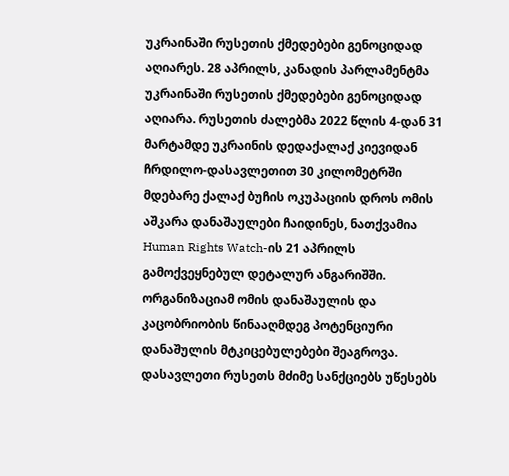უკრაინაში რუსეთის ქმედებები გენოციდად აღიარეს. 28 აპრილს, კანადის პარლამენტმა უკრაინაში რუსეთის ქმედებები გენოციდად აღიარა. რუსეთის ძალებმა 2022 წლის 4-დან 31 მარტამდე უკრაინის დედაქალაქ კიევიდან ჩრდილო-დასავლეთით 30 კილომეტრში მდებარე ქალაქ ბუჩის ოკუპაციის დროს ომის აშკარა დანაშაულები ჩაიდინეს, ნათქვამია Human Rights Watch-ის 21 აპრილს გამოქვეყნებულ დეტალურ ანგარიშში. ორგანიზაციამ ომის დანაშაულის და კაცობრიობის წინააღმდეგ პოტენციური დანაშულის მტკიცებულებები შეაგროვა. დასავლეთი რუსეთს მძიმე სანქციებს უწესებს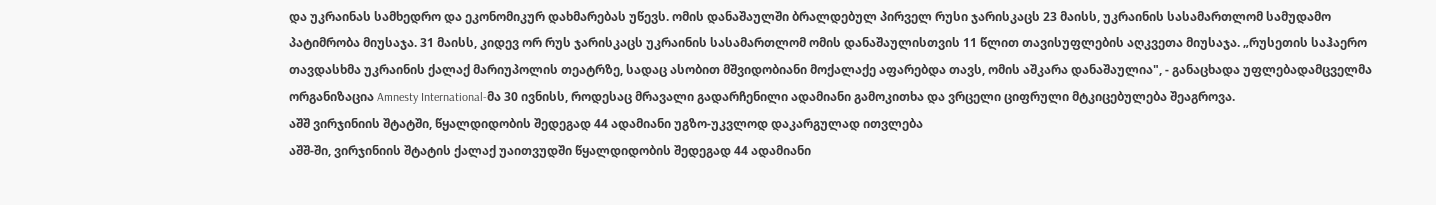და უკრაინას სამხედრო და ეკონომიკურ დახმარებას უწევს. ომის დანაშაულში ბრალდებულ პირველ რუსი ჯარისკაცს 23 მაისს, უკრაინის სასამართლომ სამუდამო პატიმრობა მიუსაჯა. 31 მაისს, კიდევ ორ რუს ჯარისკაცს უკრაინის სასამართლომ ომის დანაშაულისთვის 11 წლით თავისუფლების აღკვეთა მიუსაჯა. „რუსეთის საჰაერო თავდასხმა უკრაინის ქალაქ მარიუპოლის თეატრზე, სადაც ასობით მშვიდობიანი მოქალაქე აფარებდა თავს, ომის აშკარა დანაშაულია", - განაცხადა უფლებადამცველმა ორგანიზაცია Amnesty International-მა 30 ივნისს, როდესაც მრავალი გადარჩენილი ადამიანი გამოკითხა და ვრცელი ციფრული მტკიცებულება შეაგროვა.
აშშ ვირჯინიის შტატში, წყალდიდობის შედეგად 44 ადამიანი უგზო-უკვლოდ დაკარგულად ითვლება
აშშ-ში, ვირჯინიის შტატის ქალაქ უაითვუდში წყალდიდობის შედეგად 44 ადამიანი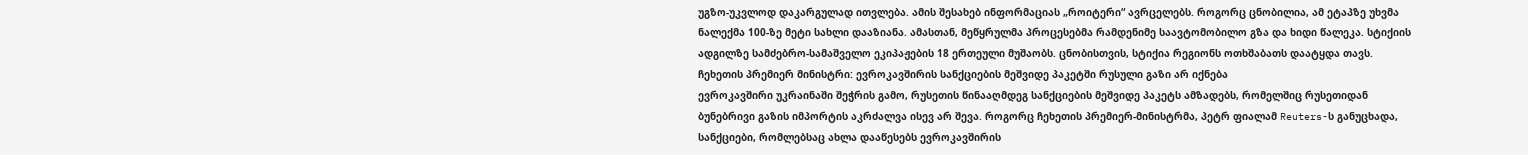უგზო-უკვლოდ დაკარგულად ითვლება. ამის შესახებ ინფორმაციას „როიტერი“ ავრცელებს. როგორც ცნობილია, ამ ეტაპზე უხვმა ნალექმა 100-ზე მეტი სახლი დააზიანა. ამასთან, მეწყრულმა პროცესებმა რამდენიმე საავტომობილო გზა და ხიდი წალეკა. სტიქიის ადგილზე სამძებრო-სამაშველო ეკიპაჟების 18 ერთეული მუშაობს. ცნობისთვის, სტიქია რეგიონს ოთხშაბათს დაატყდა თავს.
ჩეხეთის პრემიერ მინისტრი: ევროკავშირის სანქციების მეშვიდე პაკეტში რუსული გაზი არ იქნება
ევროკავშირი უკრაინაში შეჭრის გამო, რუსეთის წინააღმდეგ სანქციების მეშვიდე პაკეტს ამზადებს, რომელშიც რუსეთიდან ბუნებრივი გაზის იმპორტის აკრძალვა ისევ არ შევა. როგორც ჩეხეთის პრემიერ-მინისტრმა, პეტრ ფიალამ Reuters-ს განუცხადა, სანქციები, რომლებსაც ახლა დააწესებს ევროკავშირის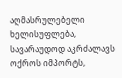აღმასრულებელი ხელისუფლება, სავარაუდოდ აკრძალავს ოქროს იმპორტს,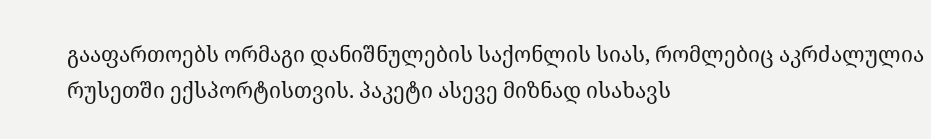გააფართოებს ორმაგი დანიშნულების საქონლის სიას, რომლებიც აკრძალულია რუსეთში ექსპორტისთვის. პაკეტი ასევე მიზნად ისახავს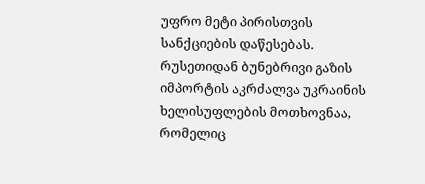უფრო მეტი პირისთვის სანქციების დაწესებას. რუსეთიდან ბუნებრივი გაზის იმპორტის აკრძალვა უკრაინის ხელისუფლების მოთხოვნაა, რომელიც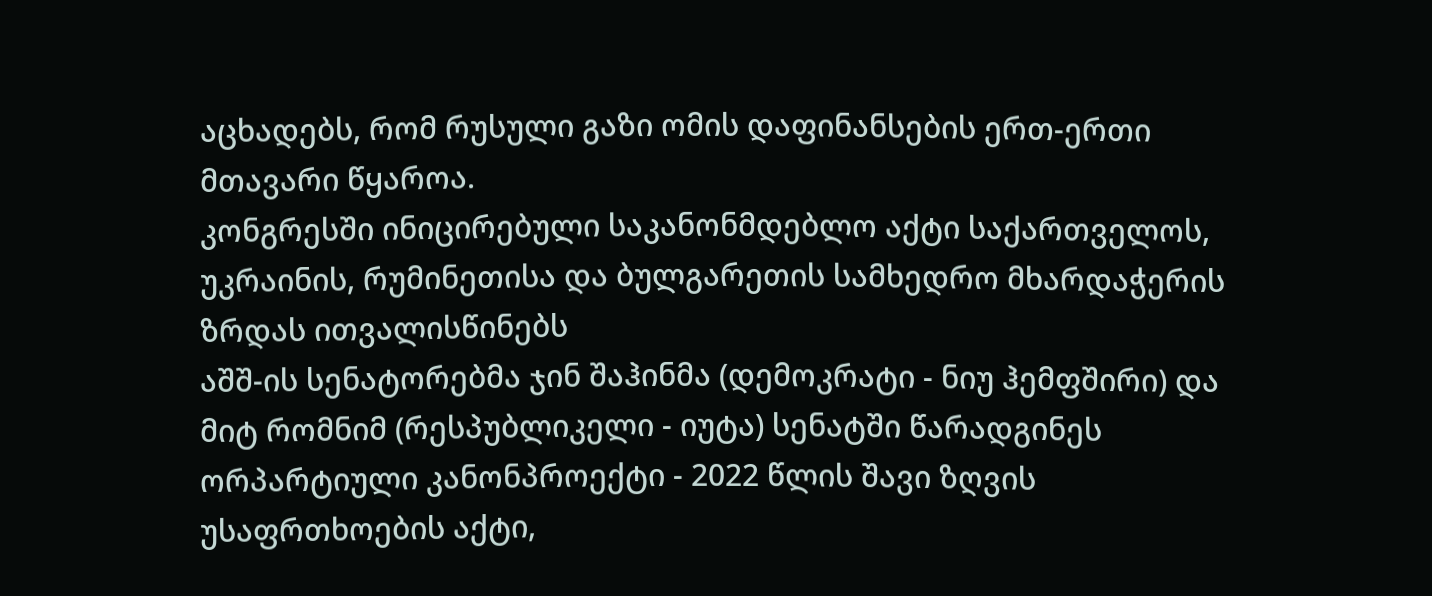აცხადებს, რომ რუსული გაზი ომის დაფინანსების ერთ-ერთი მთავარი წყაროა.
კონგრესში ინიცირებული საკანონმდებლო აქტი საქართველოს, უკრაინის, რუმინეთისა და ბულგარეთის სამხედრო მხარდაჭერის ზრდას ითვალისწინებს
აშშ-ის სენატორებმა ჯინ შაჰინმა (დემოკრატი - ნიუ ჰემფშირი) და მიტ რომნიმ (რესპუბლიკელი - იუტა) სენატში წარადგინეს ორპარტიული კანონპროექტი - 2022 წლის შავი ზღვის უსაფრთხოების აქტი,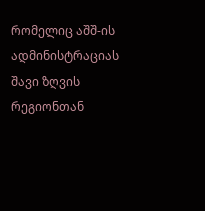რომელიც აშშ-ის ადმინისტრაციას შავი ზღვის რეგიონთან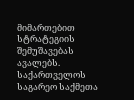მიმართებით სტრატეგიის შემუშავებას ავალებს. საქართველოს საგარეო საქმეთა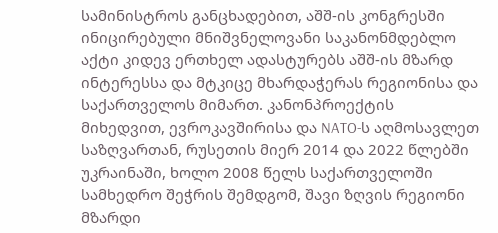სამინისტროს განცხადებით, აშშ-ის კონგრესში ინიცირებული მნიშვნელოვანი საკანონმდებლო აქტი კიდევ ერთხელ ადასტურებს აშშ-ის მზარდ ინტერესსა და მტკიცე მხარდაჭერას რეგიონისა და საქართველოს მიმართ. კანონპროექტის მიხედვით, ევროკავშირისა და NATO-ს აღმოსავლეთ საზღვართან, რუსეთის მიერ 2014 და 2022 წლებში უკრაინაში, ხოლო 2008 წელს საქართველოში სამხედრო შეჭრის შემდგომ, შავი ზღვის რეგიონი მზარდი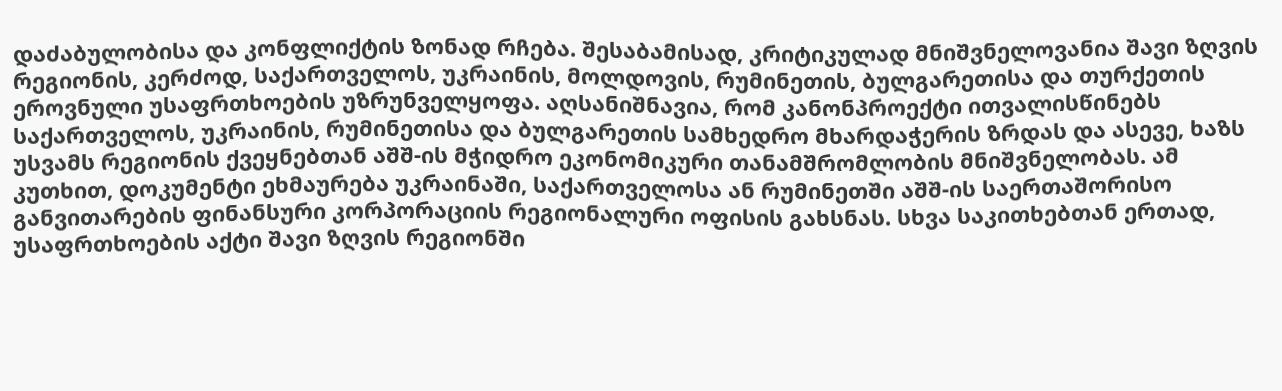დაძაბულობისა და კონფლიქტის ზონად რჩება. შესაბამისად, კრიტიკულად მნიშვნელოვანია შავი ზღვის რეგიონის, კერძოდ, საქართველოს, უკრაინის, მოლდოვის, რუმინეთის, ბულგარეთისა და თურქეთის ეროვნული უსაფრთხოების უზრუნველყოფა. აღსანიშნავია, რომ კანონპროექტი ითვალისწინებს საქართველოს, უკრაინის, რუმინეთისა და ბულგარეთის სამხედრო მხარდაჭერის ზრდას და ასევე, ხაზს უსვამს რეგიონის ქვეყნებთან აშშ-ის მჭიდრო ეკონომიკური თანამშრომლობის მნიშვნელობას. ამ კუთხით, დოკუმენტი ეხმაურება უკრაინაში, საქართველოსა ან რუმინეთში აშშ-ის საერთაშორისო განვითარების ფინანსური კორპორაციის რეგიონალური ოფისის გახსნას. სხვა საკითხებთან ერთად, უსაფრთხოების აქტი შავი ზღვის რეგიონში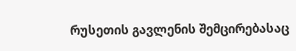რუსეთის გავლენის შემცირებასაც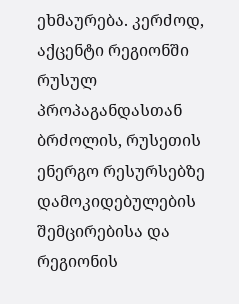ეხმაურება. კერძოდ, აქცენტი რეგიონში რუსულ პროპაგანდასთან ბრძოლის, რუსეთის ენერგო რესურსებზე დამოკიდებულების შემცირებისა და რეგიონის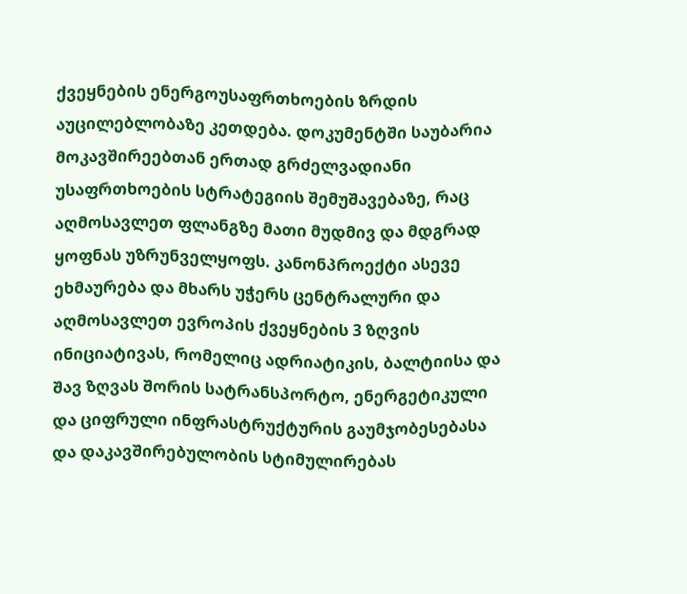ქვეყნების ენერგოუსაფრთხოების ზრდის აუცილებლობაზე კეთდება. დოკუმენტში საუბარია მოკავშირეებთან ერთად გრძელვადიანი უსაფრთხოების სტრატეგიის შემუშავებაზე, რაც აღმოსავლეთ ფლანგზე მათი მუდმივ და მდგრად ყოფნას უზრუნველყოფს. კანონპროექტი ასევე ეხმაურება და მხარს უჭერს ცენტრალური და აღმოსავლეთ ევროპის ქვეყნების 3 ზღვის ინიციატივას, რომელიც ადრიატიკის, ბალტიისა და შავ ზღვას შორის სატრანსპორტო, ენერგეტიკული და ციფრული ინფრასტრუქტურის გაუმჯობესებასა და დაკავშირებულობის სტიმულირებას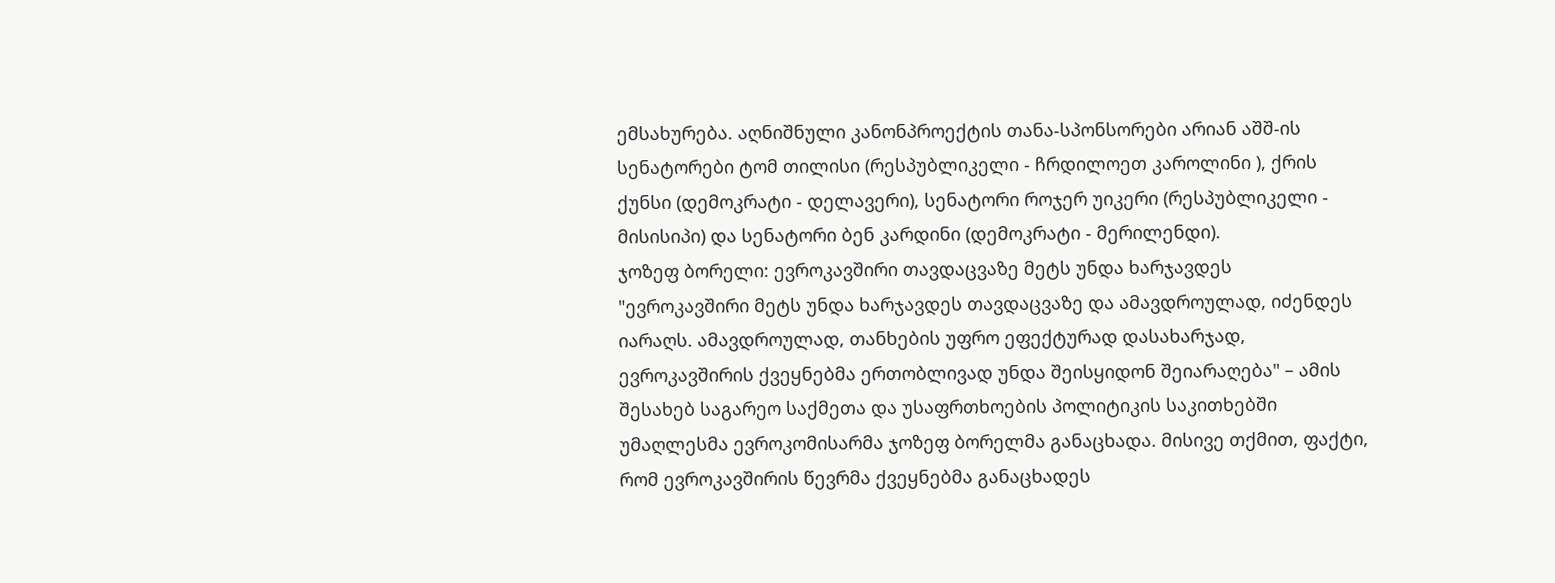ემსახურება. აღნიშნული კანონპროექტის თანა-სპონსორები არიან აშშ-ის სენატორები ტომ თილისი (რესპუბლიკელი - ჩრდილოეთ კაროლინი ), ქრის ქუნსი (დემოკრატი - დელავერი), სენატორი როჯერ უიკერი (რესპუბლიკელი - მისისიპი) და სენატორი ბენ კარდინი (დემოკრატი - მერილენდი).
ჯოზეფ ბორელი: ევროკავშირი თავდაცვაზე მეტს უნდა ხარჯავდეს
"ევროკავშირი მეტს უნდა ხარჯავდეს თავდაცვაზე და ამავდროულად, იძენდეს იარაღს. ამავდროულად, თანხების უფრო ეფექტურად დასახარჯად, ევროკავშირის ქვეყნებმა ერთობლივად უნდა შეისყიდონ შეიარაღება" – ამის შესახებ საგარეო საქმეთა და უსაფრთხოების პოლიტიკის საკითხებში უმაღლესმა ევროკომისარმა ჯოზეფ ბორელმა განაცხადა. მისივე თქმით, ფაქტი, რომ ევროკავშირის წევრმა ქვეყნებმა განაცხადეს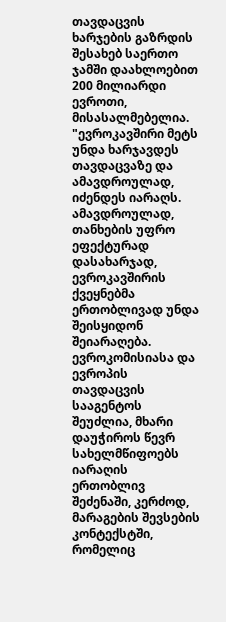თავდაცვის ხარჯების გაზრდის შესახებ საერთო ჯამში დაახლოებით 200 მილიარდი ევროთი, მისასალმებელია. "ევროკავშირი მეტს უნდა ხარჯავდეს თავდაცვაზე და ამავდროულად, იძენდეს იარაღს. ამავდროულად, თანხების უფრო ეფექტურად დასახარჯად, ევროკავშირის ქვეყნებმა ერთობლივად უნდა შეისყიდონ შეიარაღება. ევროკომისიასა და ევროპის თავდაცვის სააგენტოს შეუძლია, მხარი დაუჭიროს წევრ სახელმწიფოებს იარაღის ერთობლივ შეძენაში, კერძოდ, მარაგების შევსების კონტექსტში, რომელიც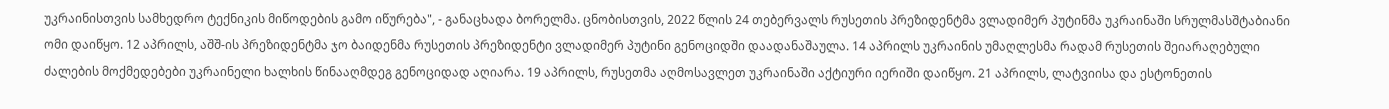უკრაინისთვის სამხედრო ტექნიკის მიწოდების გამო იწურება", - განაცხადა ბორელმა. ცნობისთვის, 2022 წლის 24 თებერვალს რუსეთის პრეზიდენტმა ვლადიმერ პუტინმა უკრაინაში სრულმასშტაბიანი ომი დაიწყო. 12 აპრილს, აშშ-ის პრეზიდენტმა ჯო ბაიდენმა რუსეთის პრეზიდენტი ვლადიმერ პუტინი გენოციდში დაადანაშაულა. 14 აპრილს უკრაინის უმაღლესმა რადამ რუსეთის შეიარაღებული ძალების მოქმედებები უკრაინელი ხალხის წინააღმდეგ გენოციდად აღიარა. 19 აპრილს, რუსეთმა აღმოსავლეთ უკრაინაში აქტიური იერიში დაიწყო. 21 აპრილს, ლატვიისა და ესტონეთის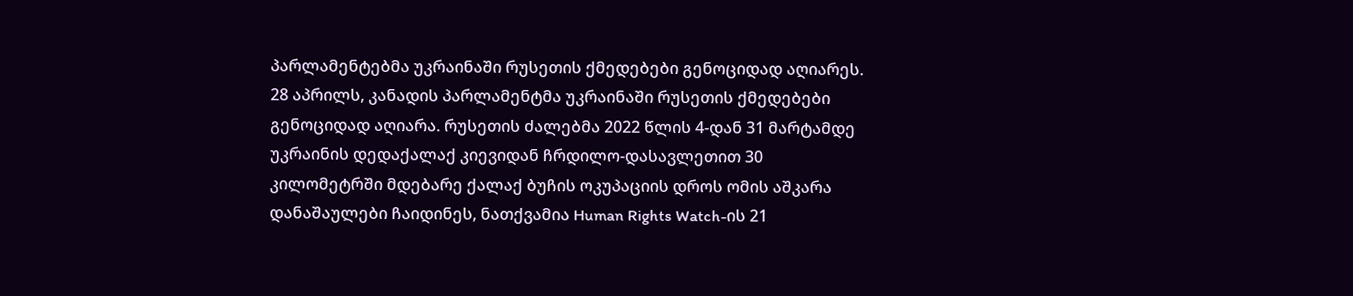პარლამენტებმა უკრაინაში რუსეთის ქმედებები გენოციდად აღიარეს. 28 აპრილს, კანადის პარლამენტმა უკრაინაში რუსეთის ქმედებები გენოციდად აღიარა. რუსეთის ძალებმა 2022 წლის 4-დან 31 მარტამდე უკრაინის დედაქალაქ კიევიდან ჩრდილო-დასავლეთით 30 კილომეტრში მდებარე ქალაქ ბუჩის ოკუპაციის დროს ომის აშკარა დანაშაულები ჩაიდინეს, ნათქვამია Human Rights Watch-ის 21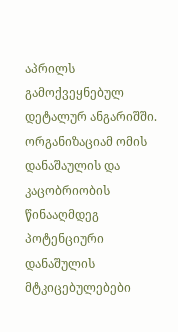აპრილს გამოქვეყნებულ დეტალურ ანგარიშში. ორგანიზაციამ ომის დანაშაულის და კაცობრიობის წინააღმდეგ პოტენციური დანაშულის მტკიცებულებები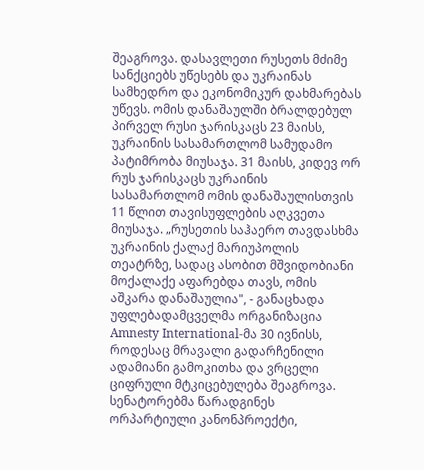შეაგროვა. დასავლეთი რუსეთს მძიმე სანქციებს უწესებს და უკრაინას სამხედრო და ეკონომიკურ დახმარებას უწევს. ომის დანაშაულში ბრალდებულ პირველ რუსი ჯარისკაცს 23 მაისს, უკრაინის სასამართლომ სამუდამო პატიმრობა მიუსაჯა. 31 მაისს, კიდევ ორ რუს ჯარისკაცს უკრაინის სასამართლომ ომის დანაშაულისთვის 11 წლით თავისუფლების აღკვეთა მიუსაჯა. „რუსეთის საჰაერო თავდასხმა უკრაინის ქალაქ მარიუპოლის თეატრზე, სადაც ასობით მშვიდობიანი მოქალაქე აფარებდა თავს, ომის აშკარა დანაშაულია", - განაცხადა უფლებადამცველმა ორგანიზაცია Amnesty International-მა 30 ივნისს, როდესაც მრავალი გადარჩენილი ადამიანი გამოკითხა და ვრცელი ციფრული მტკიცებულება შეაგროვა.
სენატორებმა წარადგინეს ორპარტიული კანონპროექტი,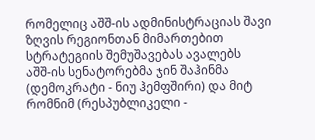რომელიც აშშ-ის ადმინისტრაციას შავი ზღვის რეგიონთან მიმართებით სტრატეგიის შემუშავებას ავალებს
აშშ-ის სენატორებმა ჯინ შაჰინმა (დემოკრატი - ნიუ ჰემფშირი) და მიტ რომნიმ (რესპუბლიკელი -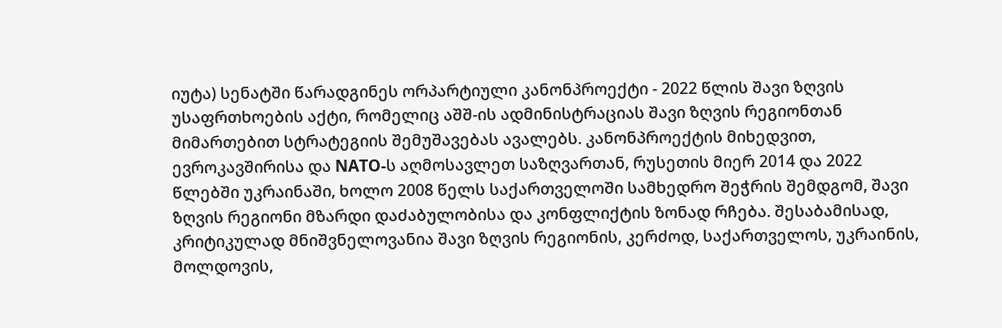იუტა) სენატში წარადგინეს ორპარტიული კანონპროექტი - 2022 წლის შავი ზღვის უსაფრთხოების აქტი, რომელიც აშშ-ის ადმინისტრაციას შავი ზღვის რეგიონთან მიმართებით სტრატეგიის შემუშავებას ავალებს. კანონპროექტის მიხედვით, ევროკავშირისა და NATO-ს აღმოსავლეთ საზღვართან, რუსეთის მიერ 2014 და 2022 წლებში უკრაინაში, ხოლო 2008 წელს საქართველოში სამხედრო შეჭრის შემდგომ, შავი ზღვის რეგიონი მზარდი დაძაბულობისა და კონფლიქტის ზონად რჩება. შესაბამისად, კრიტიკულად მნიშვნელოვანია შავი ზღვის რეგიონის, კერძოდ, საქართველოს, უკრაინის, მოლდოვის,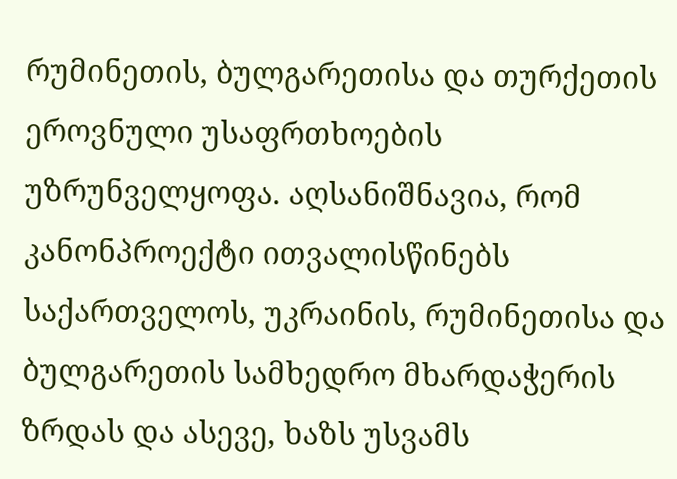რუმინეთის, ბულგარეთისა და თურქეთის ეროვნული უსაფრთხოების უზრუნველყოფა. აღსანიშნავია, რომ კანონპროექტი ითვალისწინებს საქართველოს, უკრაინის, რუმინეთისა და ბულგარეთის სამხედრო მხარდაჭერის ზრდას და ასევე, ხაზს უსვამს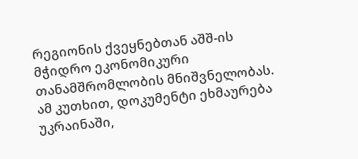რეგიონის ქვეყნებთან აშშ-ის მჭიდრო ეკონომიკური თანამშრომლობის მნიშვნელობას. ამ კუთხით, დოკუმენტი ეხმაურება უკრაინაში,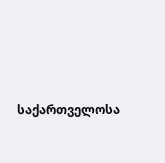საქართველოსა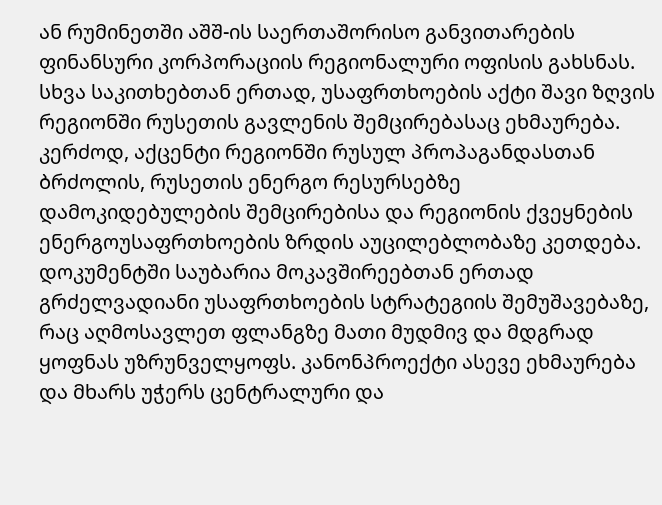ან რუმინეთში აშშ-ის საერთაშორისო განვითარების ფინანსური კორპორაციის რეგიონალური ოფისის გახსნას. სხვა საკითხებთან ერთად, უსაფრთხოების აქტი შავი ზღვის რეგიონში რუსეთის გავლენის შემცირებასაც ეხმაურება. კერძოდ, აქცენტი რეგიონში რუსულ პროპაგანდასთან ბრძოლის, რუსეთის ენერგო რესურსებზე დამოკიდებულების შემცირებისა და რეგიონის ქვეყნების ენერგოუსაფრთხოების ზრდის აუცილებლობაზე კეთდება. დოკუმენტში საუბარია მოკავშირეებთან ერთად გრძელვადიანი უსაფრთხოების სტრატეგიის შემუშავებაზე, რაც აღმოსავლეთ ფლანგზე მათი მუდმივ და მდგრად ყოფნას უზრუნველყოფს. კანონპროექტი ასევე ეხმაურება და მხარს უჭერს ცენტრალური და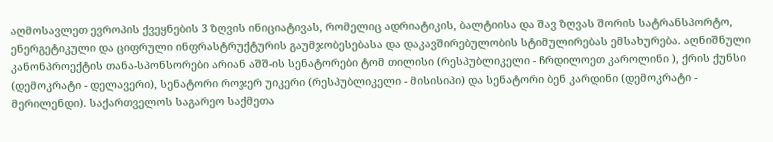აღმოსავლეთ ევროპის ქვეყნების 3 ზღვის ინიციატივას, რომელიც ადრიატიკის, ბალტიისა და შავ ზღვას შორის სატრანსპორტო, ენერგეტიკული და ციფრული ინფრასტრუქტურის გაუმჯობესებასა და დაკავშირებულობის სტიმულირებას ემსახურება. აღნიშნული კანონპროექტის თანა-სპონსორები არიან აშშ-ის სენატორები ტომ თილისი (რესპუბლიკელი - ჩრდილოეთ კაროლინი ), ქრის ქუნსი (დემოკრატი - დელავერი), სენატორი როჯერ უიკერი (რესპუბლიკელი - მისისიპი) და სენატორი ბენ კარდინი (დემოკრატი - მერილენდი). საქართველოს საგარეო საქმეთა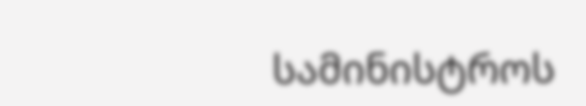სამინისტროს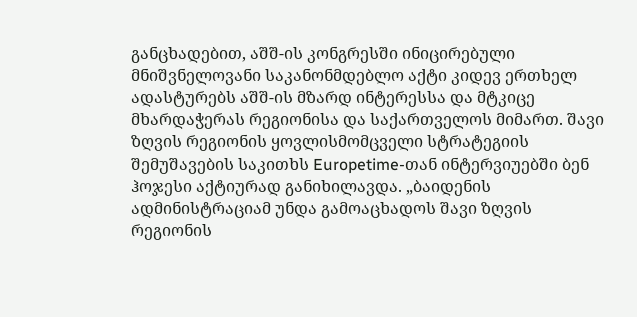განცხადებით, აშშ-ის კონგრესში ინიცირებული მნიშვნელოვანი საკანონმდებლო აქტი კიდევ ერთხელ ადასტურებს აშშ-ის მზარდ ინტერესსა და მტკიცე მხარდაჭერას რეგიონისა და საქართველოს მიმართ. შავი ზღვის რეგიონის ყოვლისმომცველი სტრატეგიის შემუშავების საკითხს Europetime-თან ინტერვიუებში ბენ ჰოჯესი აქტიურად განიხილავდა. „ბაიდენის ადმინისტრაციამ უნდა გამოაცხადოს შავი ზღვის რეგიონის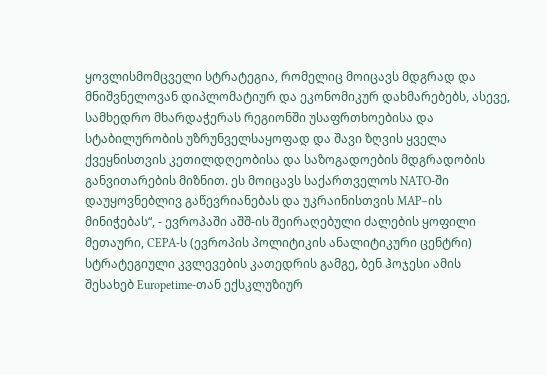ყოვლისმომცველი სტრატეგია, რომელიც მოიცავს მდგრად და მნიშვნელოვან დიპლომატიურ და ეკონომიკურ დახმარებებს, ასევე, სამხედრო მხარდაჭერას რეგიონში უსაფრთხოებისა და სტაბილურობის უზრუნველსაყოფად და შავი ზღვის ყველა ქვეყნისთვის კეთილდღეობისა და საზოგადოების მდგრადობის განვითარების მიზნით. ეს მოიცავს საქართველოს NATO-ში დაუყოვნებლივ გაწევრიანებას და უკრაინისთვის MAP–ის მინიჭებას“, - ევროპაში აშშ-ის შეირაღებული ძალების ყოფილი მეთაური, CEPA-ს (ევროპის პოლიტიკის ანალიტიკური ცენტრი) სტრატეგიული კვლევების კათედრის გამგე, ბენ ჰოჯესი ამის შესახებ Europetime-თან ექსკლუზიურ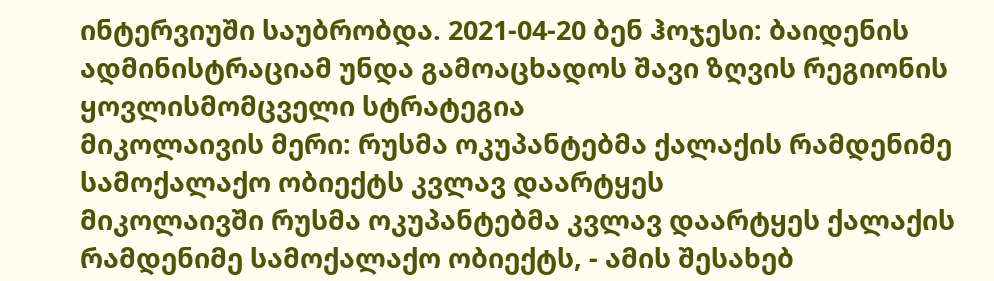ინტერვიუში საუბრობდა. 2021-04-20 ბენ ჰოჯესი: ბაიდენის ადმინისტრაციამ უნდა გამოაცხადოს შავი ზღვის რეგიონის ყოვლისმომცველი სტრატეგია
მიკოლაივის მერი: რუსმა ოკუპანტებმა ქალაქის რამდენიმე სამოქალაქო ობიექტს კვლავ დაარტყეს
მიკოლაივში რუსმა ოკუპანტებმა კვლავ დაარტყეს ქალაქის რამდენიმე სამოქალაქო ობიექტს, - ამის შესახებ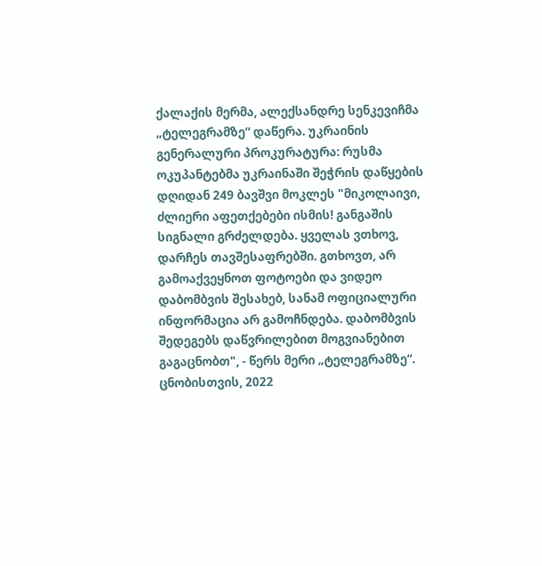ქალაქის მერმა, ალექსანდრე სენკევიჩმა „ტელეგრამზე“ დაწერა. უკრაინის გენერალური პროკურატურა: რუსმა ოკუპანტებმა უკრაინაში შეჭრის დაწყების დღიდან 249 ბავშვი მოკლეს "მიკოლაივი, ძლიერი აფეთქებები ისმის! განგაშის სიგნალი გრძელდება. ყველას ვთხოვ, დარჩეს თავშესაფრებში. გთხოვთ, არ გამოაქვეყნოთ ფოტოები და ვიდეო დაბომბვის შესახებ, სანამ ოფიციალური ინფორმაცია არ გამოჩნდება. დაბომბვის შედეგებს დაწვრილებით მოგვიანებით გაგაცნობთ", - წერს მერი „ტელეგრამზე“. ცნობისთვის, 2022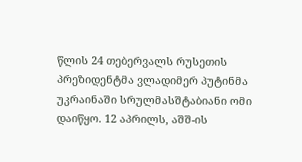წლის 24 თებერვალს რუსეთის პრეზიდენტმა ვლადიმერ პუტინმა უკრაინაში სრულმასშტაბიანი ომი დაიწყო. 12 აპრილს, აშშ-ის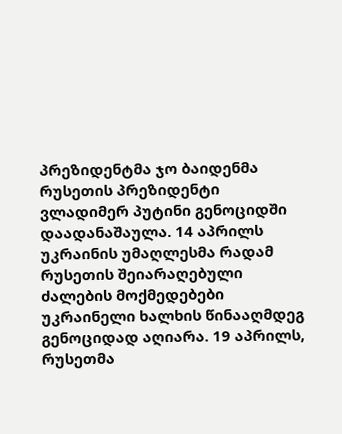პრეზიდენტმა ჯო ბაიდენმა რუსეთის პრეზიდენტი ვლადიმერ პუტინი გენოციდში დაადანაშაულა. 14 აპრილს უკრაინის უმაღლესმა რადამ რუსეთის შეიარაღებული ძალების მოქმედებები უკრაინელი ხალხის წინააღმდეგ გენოციდად აღიარა. 19 აპრილს, რუსეთმა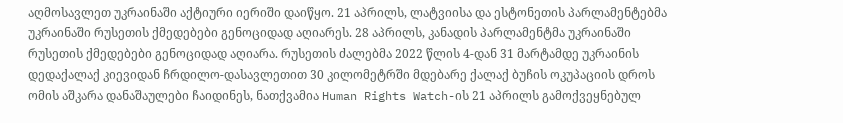აღმოსავლეთ უკრაინაში აქტიური იერიში დაიწყო. 21 აპრილს, ლატვიისა და ესტონეთის პარლამენტებმა უკრაინაში რუსეთის ქმედებები გენოციდად აღიარეს. 28 აპრილს, კანადის პარლამენტმა უკრაინაში რუსეთის ქმედებები გენოციდად აღიარა. რუსეთის ძალებმა 2022 წლის 4-დან 31 მარტამდე უკრაინის დედაქალაქ კიევიდან ჩრდილო-დასავლეთით 30 კილომეტრში მდებარე ქალაქ ბუჩის ოკუპაციის დროს ომის აშკარა დანაშაულები ჩაიდინეს, ნათქვამია Human Rights Watch-ის 21 აპრილს გამოქვეყნებულ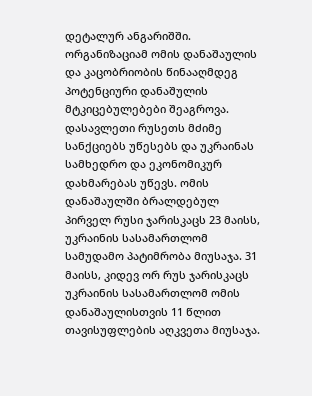დეტალურ ანგარიშში. ორგანიზაციამ ომის დანაშაულის და კაცობრიობის წინააღმდეგ პოტენციური დანაშულის მტკიცებულებები შეაგროვა. დასავლეთი რუსეთს მძიმე სანქციებს უწესებს და უკრაინას სამხედრო და ეკონომიკურ დახმარებას უწევს. ომის დანაშაულში ბრალდებულ პირველ რუსი ჯარისკაცს 23 მაისს, უკრაინის სასამართლომ სამუდამო პატიმრობა მიუსაჯა. 31 მაისს, კიდევ ორ რუს ჯარისკაცს უკრაინის სასამართლომ ომის დანაშაულისთვის 11 წლით თავისუფლების აღკვეთა მიუსაჯა.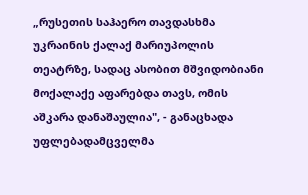„რუსეთის საჰაერო თავდასხმა უკრაინის ქალაქ მარიუპოლის თეატრზე, სადაც ასობით მშვიდობიანი მოქალაქე აფარებდა თავს, ომის აშკარა დანაშაულია", - განაცხადა უფლებადამცველმა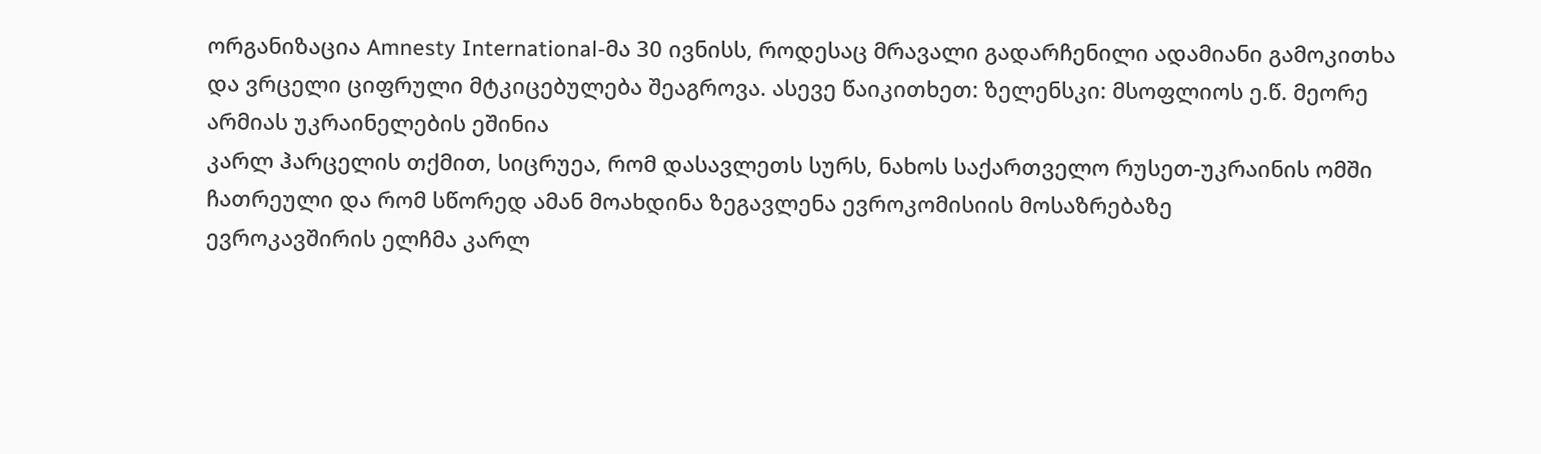ორგანიზაცია Amnesty International-მა 30 ივნისს, როდესაც მრავალი გადარჩენილი ადამიანი გამოკითხა და ვრცელი ციფრული მტკიცებულება შეაგროვა. ასევე წაიკითხეთ: ზელენსკი: მსოფლიოს ე.წ. მეორე არმიას უკრაინელების ეშინია
კარლ ჰარცელის თქმით, სიცრუეა, რომ დასავლეთს სურს, ნახოს საქართველო რუსეთ-უკრაინის ომში ჩათრეული და რომ სწორედ ამან მოახდინა ზეგავლენა ევროკომისიის მოსაზრებაზე
ევროკავშირის ელჩმა კარლ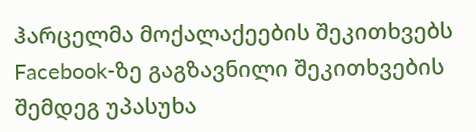ჰარცელმა მოქალაქეების შეკითხვებს Facebook-ზე გაგზავნილი შეკითხვების შემდეგ უპასუხა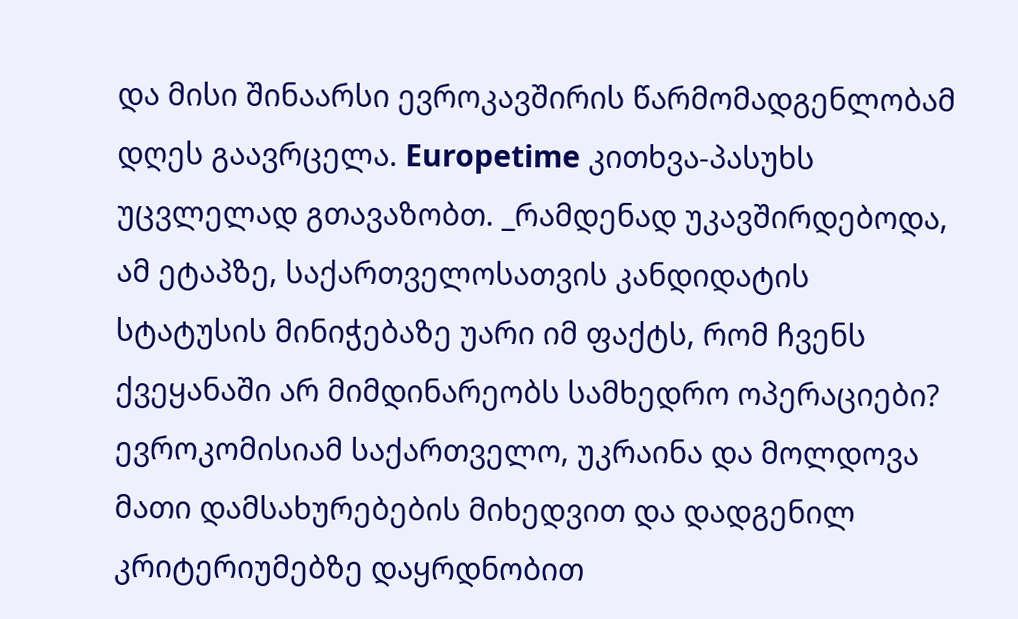და მისი შინაარსი ევროკავშირის წარმომადგენლობამ დღეს გაავრცელა. Europetime კითხვა-პასუხს უცვლელად გთავაზობთ. _რამდენად უკავშირდებოდა, ამ ეტაპზე, საქართველოსათვის კანდიდატის სტატუსის მინიჭებაზე უარი იმ ფაქტს, რომ ჩვენს ქვეყანაში არ მიმდინარეობს სამხედრო ოპერაციები? ევროკომისიამ საქართველო, უკრაინა და მოლდოვა მათი დამსახურებების მიხედვით და დადგენილ კრიტერიუმებზე დაყრდნობით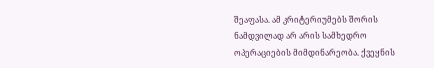შეაფასა. ამ კრიტერიუმებს შორის ნამდვილად არ არის სამხედრო ოპერაციების მიმდინარეობა. ქვეყნის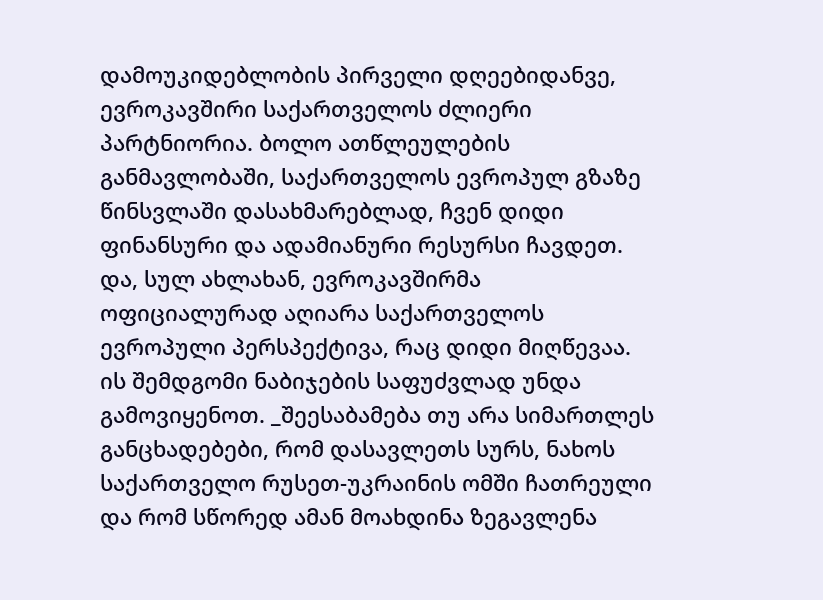დამოუკიდებლობის პირველი დღეებიდანვე, ევროკავშირი საქართველოს ძლიერი პარტნიორია. ბოლო ათწლეულების განმავლობაში, საქართველოს ევროპულ გზაზე წინსვლაში დასახმარებლად, ჩვენ დიდი ფინანსური და ადამიანური რესურსი ჩავდეთ. და, სულ ახლახან, ევროკავშირმა ოფიციალურად აღიარა საქართველოს ევროპული პერსპექტივა, რაც დიდი მიღწევაა. ის შემდგომი ნაბიჯების საფუძვლად უნდა გამოვიყენოთ. _შეესაბამება თუ არა სიმართლეს განცხადებები, რომ დასავლეთს სურს, ნახოს საქართველო რუსეთ-უკრაინის ომში ჩათრეული და რომ სწორედ ამან მოახდინა ზეგავლენა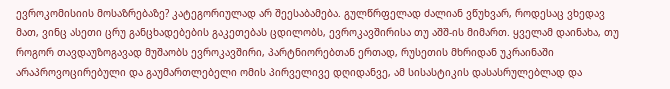ევროკომისიის მოსაზრებაზე? კატეგორიულად არ შეესაბამება. გულწრფელად ძალიან ვწუხვარ, როდესაც ვხედავ მათ, ვინც ასეთი ცრუ განცხადებების გაკეთებას ცდილობს, ევროკავშირისა თუ აშშ-ის მიმართ. ყველამ დაინახა, თუ როგორ თავდაუზოგავად მუშაობს ევროკავშირი, პარტნიორებთან ერთად, რუსეთის მხრიდან უკრაინაში არაპროვოცირებული და გაუმართლებელი ომის პირველივე დღიდანვე, ამ სისასტიკის დასასრულებლად და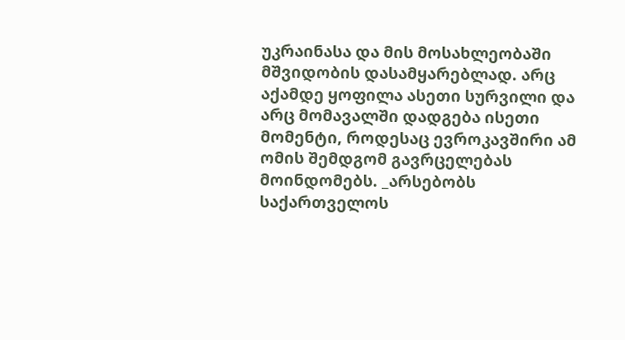უკრაინასა და მის მოსახლეობაში მშვიდობის დასამყარებლად. არც აქამდე ყოფილა ასეთი სურვილი და არც მომავალში დადგება ისეთი მომენტი, როდესაც ევროკავშირი ამ ომის შემდგომ გავრცელებას მოინდომებს. _არსებობს საქართველოს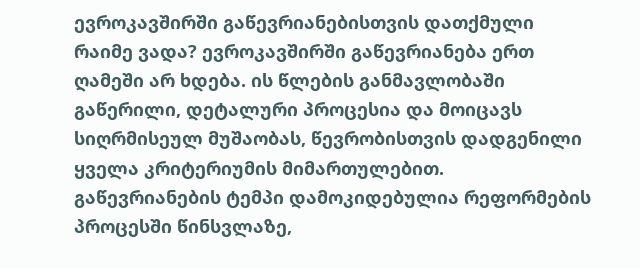ევროკავშირში გაწევრიანებისთვის დათქმული რაიმე ვადა? ევროკავშირში გაწევრიანება ერთ ღამეში არ ხდება. ის წლების განმავლობაში გაწერილი, დეტალური პროცესია და მოიცავს სიღრმისეულ მუშაობას, წევრობისთვის დადგენილი ყველა კრიტერიუმის მიმართულებით. გაწევრიანების ტემპი დამოკიდებულია რეფორმების პროცესში წინსვლაზე,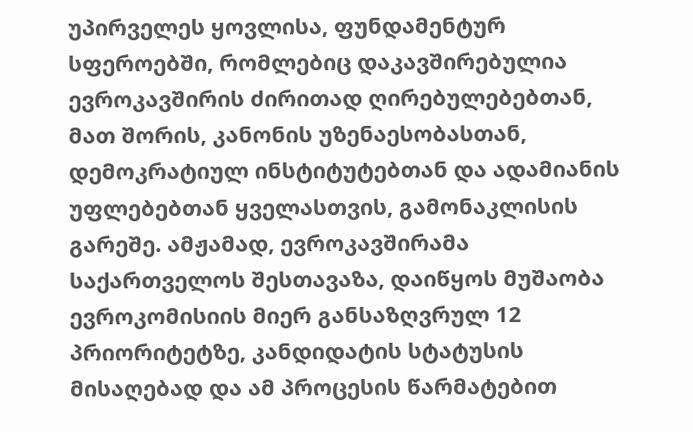უპირველეს ყოვლისა, ფუნდამენტურ სფეროებში, რომლებიც დაკავშირებულია ევროკავშირის ძირითად ღირებულებებთან, მათ შორის, კანონის უზენაესობასთან, დემოკრატიულ ინსტიტუტებთან და ადამიანის უფლებებთან ყველასთვის, გამონაკლისის გარეშე. ამჟამად, ევროკავშირამა საქართველოს შესთავაზა, დაიწყოს მუშაობა ევროკომისიის მიერ განსაზღვრულ 12 პრიორიტეტზე, კანდიდატის სტატუსის მისაღებად და ამ პროცესის წარმატებით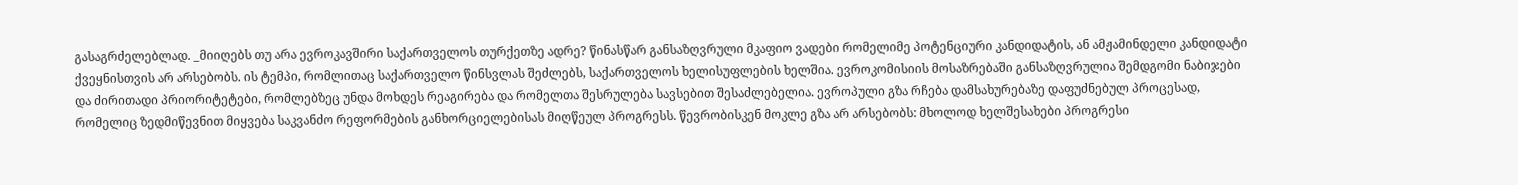გასაგრძელებლად. _მიიღებს თუ არა ევროკავშირი საქართველოს თურქეთზე ადრე? წინასწარ განსაზღვრული მკაფიო ვადები რომელიმე პოტენციური კანდიდატის, ან ამჟამინდელი კანდიდატი ქვეყნისთვის არ არსებობს. ის ტემპი, რომლითაც საქართველო წინსვლას შეძლებს, საქართველოს ხელისუფლების ხელშია. ევროკომისიის მოსაზრებაში განსაზღვრულია შემდგომი ნაბიჯები და ძირითადი პრიორიტეტები, რომლებზეც უნდა მოხდეს რეაგირება და რომელთა შესრულება სავსებით შესაძლებელია. ევროპული გზა რჩება დამსახურებაზე დაფუძნებულ პროცესად, რომელიც ზედმიწევნით მიყვება საკვანძო რეფორმების განხორციელებისას მიღწეულ პროგრესს. წევრობისკენ მოკლე გზა არ არსებობს: მხოლოდ ხელშესახები პროგრესი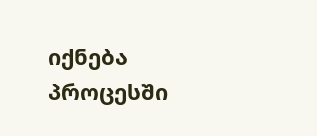იქნება პროცესში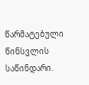წარმატებული წინსვლის საწინდარი.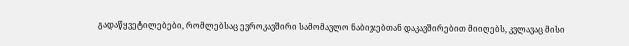გადაწყვეტილებები, რომლებსაც ევროკავშირი სამომავლო ნაბიჯებთან დაკავშირებით მიიღებს, კვლავაც მისი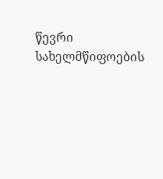წევრი სახელმწიფოების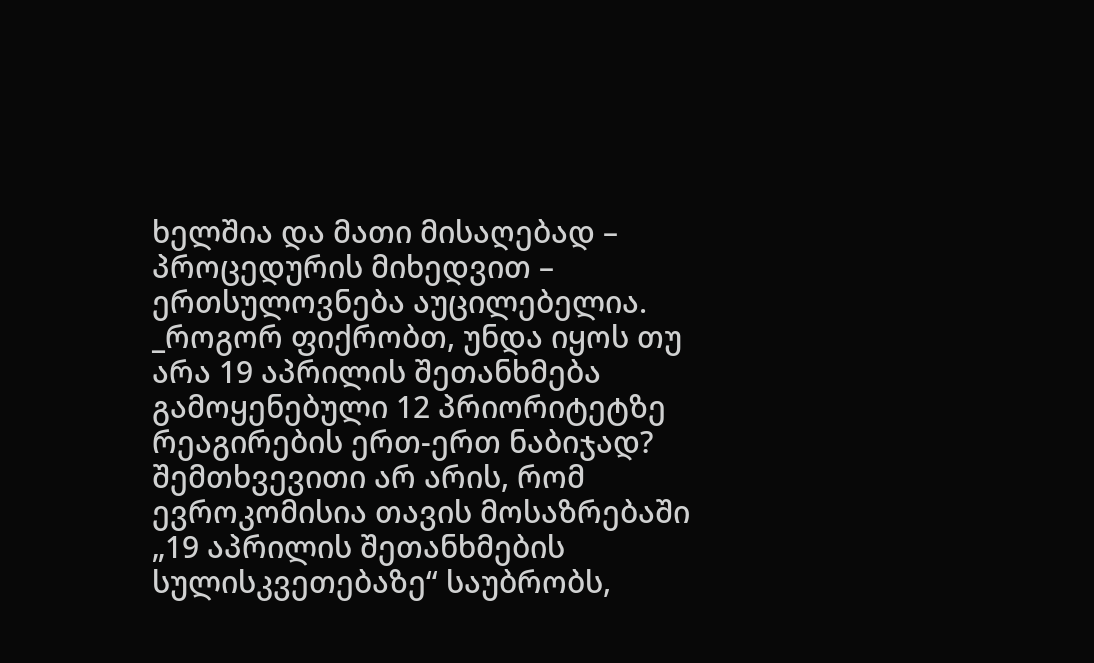ხელშია და მათი მისაღებად – პროცედურის მიხედვით – ერთსულოვნება აუცილებელია. _როგორ ფიქრობთ, უნდა იყოს თუ არა 19 აპრილის შეთანხმება გამოყენებული 12 პრიორიტეტზე რეაგირების ერთ-ერთ ნაბიჯად? შემთხვევითი არ არის, რომ ევროკომისია თავის მოსაზრებაში „19 აპრილის შეთანხმების სულისკვეთებაზე“ საუბრობს,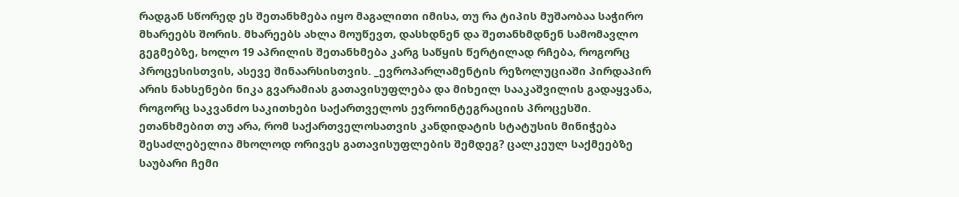რადგან სწორედ ეს შეთანხმება იყო მაგალითი იმისა, თუ რა ტიპის მუშაობაა საჭირო მხარეებს შორის. მხარეებს ახლა მოუწევთ, დასხდნენ და შეთანხმდნენ სამომავლო გეგმებზე, ხოლო 19 აპრილის შეთანხმება კარგ საწყის წერტილად რჩება, როგორც პროცესისთვის, ასევე შინაარსისთვის. _ევროპარლამენტის რეზოლუციაში პირდაპირ არის ნახსენები ნიკა გვარამიას გათავისუფლება და მიხეილ სააკაშვილის გადაყვანა, როგორც საკვანძო საკითხები საქართველოს ევროინტეგრაციის პროცესში. ეთანხმებით თუ არა, რომ საქართველოსათვის კანდიდატის სტატუსის მინიჭება შესაძლებელია მხოლოდ ორივეს გათავისუფლების შემდეგ? ცალკეულ საქმეებზე საუბარი ჩემი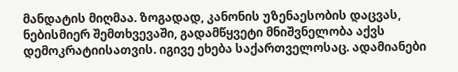მანდატის მიღმაა. ზოგადად, კანონის უზენაესობის დაცვას, ნებისმიერ შემთხვევაში, გადამწყვეტი მნიშვნელობა აქვს დემოკრატიისათვის. იგივე ეხება საქართველოსაც. ადამიანები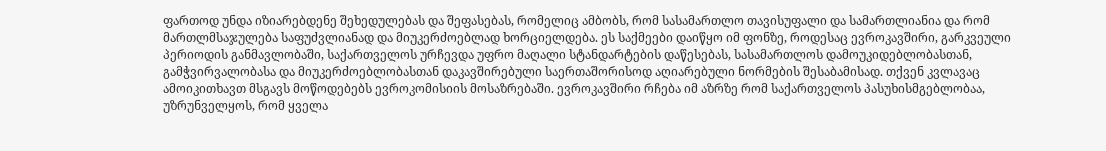ფართოდ უნდა იზიარებდენე შეხედულებას და შეფასებას, რომელიც ამბობს, რომ სასამართლო თავისუფალი და სამართლიანია და რომ მართლმსაჯულება საფუძვლიანად და მიუკერძოებლად ხორციელდება. ეს საქმეები დაიწყო იმ ფონზე, როდესაც ევროკავშირი, გარკვეული პერიოდის განმავლობაში, საქართველოს ურჩევდა უფრო მაღალი სტანდარტების დაწესებას, სასამართლოს დამოუკიდებლობასთან, გამჭვირვალობასა და მიუკერძოებლობასთან დაკავშირებული საერთაშორისოდ აღიარებული ნორმების შესაბამისად. თქვენ კვლავაც ამოიკითხავთ მსგავს მოწოდებებს ევროკომისიის მოსაზრებაში. ევროკავშირი რჩება იმ აზრზე რომ საქართველოს პასუხისმგებლობაა, უზრუნველყოს, რომ ყველა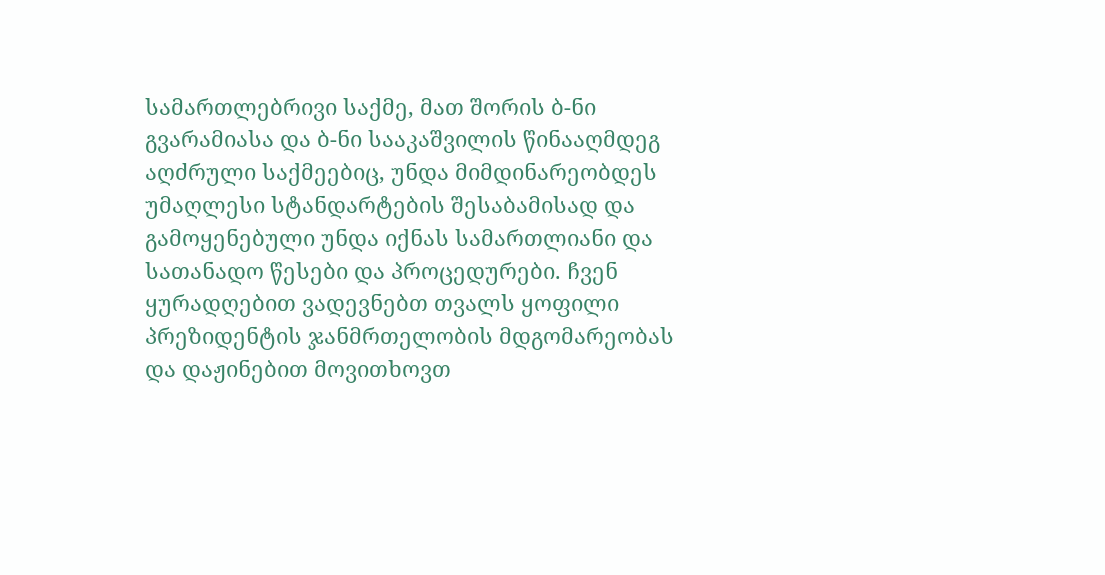სამართლებრივი საქმე, მათ შორის ბ-ნი გვარამიასა და ბ-ნი სააკაშვილის წინააღმდეგ აღძრული საქმეებიც, უნდა მიმდინარეობდეს უმაღლესი სტანდარტების შესაბამისად და გამოყენებული უნდა იქნას სამართლიანი და სათანადო წესები და პროცედურები. ჩვენ ყურადღებით ვადევნებთ თვალს ყოფილი პრეზიდენტის ჯანმრთელობის მდგომარეობას და დაჟინებით მოვითხოვთ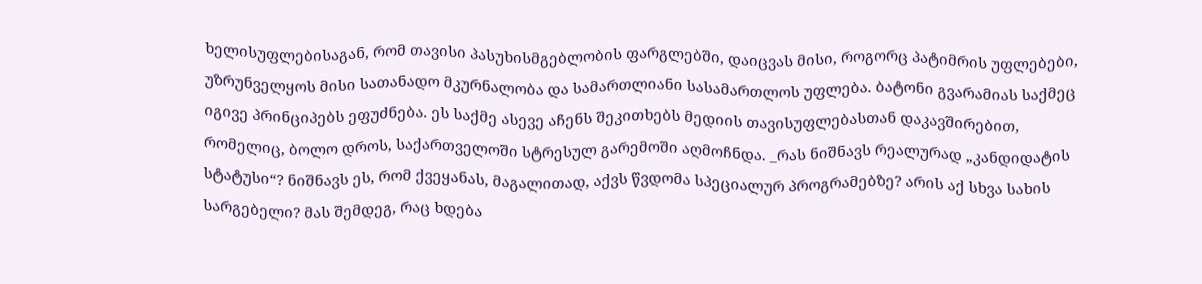ხელისუფლებისაგან, რომ თავისი პასუხისმგებლობის ფარგლებში, დაიცვას მისი, როგორც პატიმრის უფლებები, უზრუნველყოს მისი სათანადო მკურნალობა და სამართლიანი სასამართლოს უფლება. ბატონი გვარამიას საქმეც იგივე პრინციპებს ეფუძნება. ეს საქმე ასევე აჩენს შეკითხებს მედიის თავისუფლებასთან დაკავშირებით, რომელიც, ბოლო დროს, საქართველოში სტრესულ გარემოში აღმოჩნდა. _რას ნიშნავს რეალურად „კანდიდატის სტატუსი“? ნიშნავს ეს, რომ ქვეყანას, მაგალითად, აქვს წვდომა სპეციალურ პროგრამებზე? არის აქ სხვა სახის სარგებელი? მას შემდეგ, რაც ხდება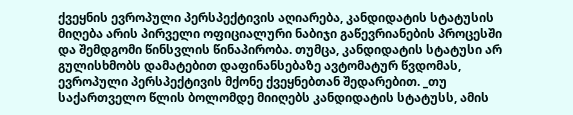ქვეყნის ევროპული პერსპექტივის აღიარება, კანდიდატის სტატუსის მიღება არის პირველი ოფიციალური ნაბიჯი გაწევრიანების პროცესში და შემდგომი წინსვლის წინაპირობა. თუმცა, კანდიდატის სტატუსი არ გულისხმობს დამატებით დაფინანსებაზე ავტომატურ წვდომას, ევროპული პერსპექტივის მქონე ქვეყნებთან შედარებით. _თუ საქართველო წლის ბოლომდე მიიღებს კანდიდატის სტატუსს, ამის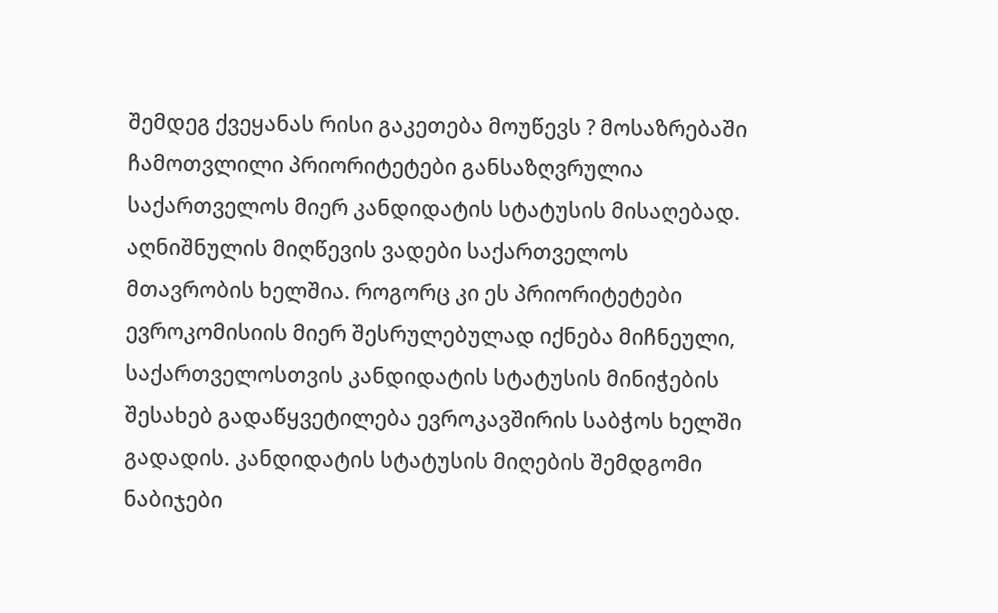შემდეგ ქვეყანას რისი გაკეთება მოუწევს ? მოსაზრებაში ჩამოთვლილი პრიორიტეტები განსაზღვრულია საქართველოს მიერ კანდიდატის სტატუსის მისაღებად. აღნიშნულის მიღწევის ვადები საქართველოს მთავრობის ხელშია. როგორც კი ეს პრიორიტეტები ევროკომისიის მიერ შესრულებულად იქნება მიჩნეული, საქართველოსთვის კანდიდატის სტატუსის მინიჭების შესახებ გადაწყვეტილება ევროკავშირის საბჭოს ხელში გადადის. კანდიდატის სტატუსის მიღების შემდგომი ნაბიჯები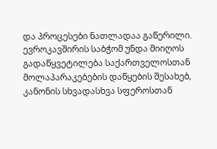და პროცესები ნათლადაა გაწერილი. ევროკავშირის საბჭომ უნდა მიიღოს გადაწყვეტილება საქართველოსთან მოლაპარაკებების დაწყების შესახებ, კანონის სხვადასხვა სფეროსთან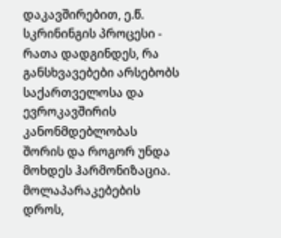დაკავშირებით, ე.წ. სკრინინგის პროცესი - რათა დადგინდეს, რა განსხვავებები არსებობს საქართველოსა და ევროკავშირის კანონმდებლობას შორის და როგორ უნდა მოხდეს ჰარმონიზაცია. მოლაპარაკებების დროს,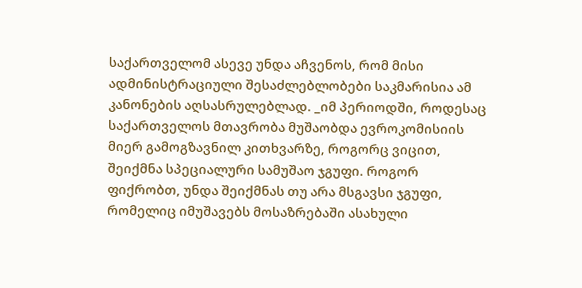საქართველომ ასევე უნდა აჩვენოს, რომ მისი ადმინისტრაციული შესაძლებლობები საკმარისია ამ კანონების აღსასრულებლად. _იმ პერიოდში, როდესაც საქართველოს მთავრობა მუშაობდა ევროკომისიის მიერ გამოგზავნილ კითხვარზე, როგორც ვიცით, შეიქმნა სპეციალური სამუშაო ჯგუფი. როგორ ფიქრობთ, უნდა შეიქმნას თუ არა მსგავსი ჯგუფი, რომელიც იმუშავებს მოსაზრებაში ასახული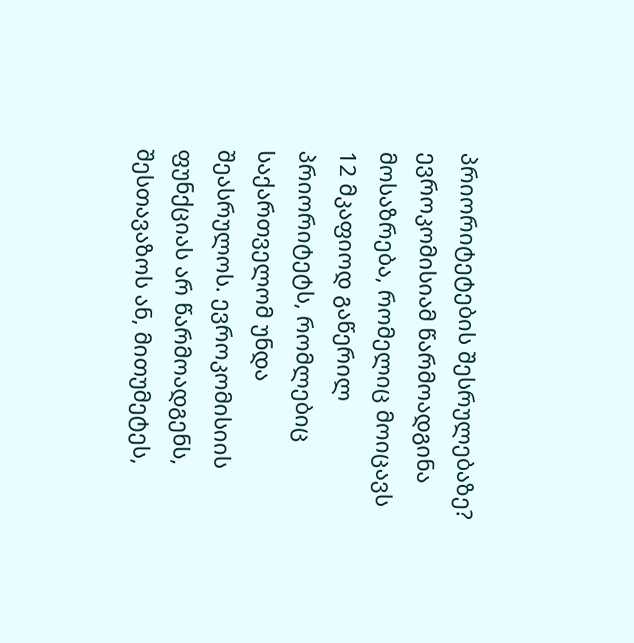პრიორიტეტების შესრულებაზე? ევროკომისიამ წარმოადგინა მოსაზრება, რომელიც მოიცავს 12 მკაფიოდ გაწერილ პრიორიტეტს, რომლებიც საქართველომ უნდა შეასრულოს. ევროკომისიის ფუნქციას არ წარმოადგენს, შესთავაზოს ან, მითუმეტეს,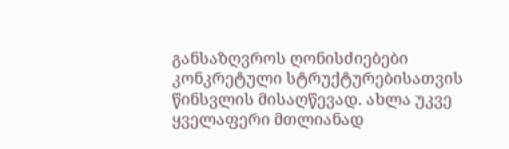განსაზღვროს ღონისძიებები კონკრეტული სტრუქტურებისათვის წინსვლის მისაღწევად. ახლა უკვე ყველაფერი მთლიანად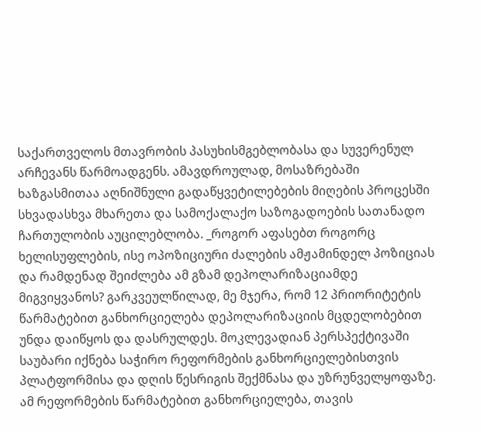საქართველოს მთავრობის პასუხისმგებლობასა და სუვერენულ არჩევანს წარმოადგენს. ამავდროულად, მოსაზრებაში ხაზგასმითაა აღნიშნული გადაწყვეტილებების მიღების პროცესში სხვადასხვა მხარეთა და სამოქალაქო საზოგადოების სათანადო ჩართულობის აუცილებლობა. _როგორ აფასებთ როგორც ხელისუფლების, ისე ოპოზიციური ძალების ამჟამინდელ პოზიციას და რამდენად შეიძლება ამ გზამ დეპოლარიზაციამდე მიგვიყვანოს? გარკვეულწილად, მე მჯერა, რომ 12 პრიორიტეტის წარმატებით განხორციელება დეპოლარიზაციის მცდელობებით უნდა დაიწყოს და დასრულდეს. მოკლევადიან პერსპექტივაში საუბარი იქნება საჭირო რეფორმების განხორციელებისთვის პლატფორმისა და დღის წესრიგის შექმნასა და უზრუნველყოფაზე. ამ რეფორმების წარმატებით განხორციელება, თავის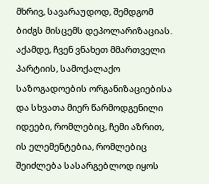მხრივ, სავარაუდოდ, შემდგომ ბიძგს მისცემს დეპოლარიზაციას. აქამდე, ჩვენ ვნახეთ მმართველი პარტიის, სამოქალაქო საზოგადოების ორგანიზაციებისა და სხვათა მიერ წარმოდგენილი იდეები, რომლებიც, ჩემი აზრით, ის ელემენტებია, რომლებიც შეიძლება სასარგებლოდ იყოს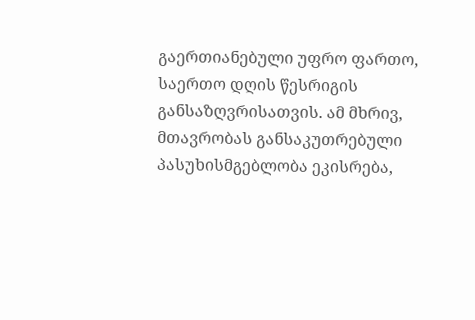გაერთიანებული უფრო ფართო, საერთო დღის წესრიგის განსაზღვრისათვის. ამ მხრივ, მთავრობას განსაკუთრებული პასუხისმგებლობა ეკისრება,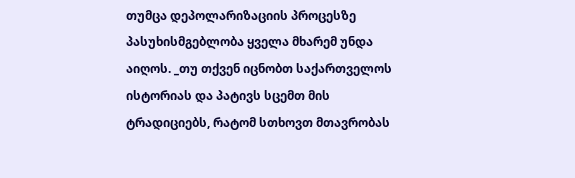თუმცა დეპოლარიზაციის პროცესზე პასუხისმგებლობა ყველა მხარემ უნდა აიღოს. _თუ თქვენ იცნობთ საქართველოს ისტორიას და პატივს სცემთ მის ტრადიციებს, რატომ სთხოვთ მთავრობას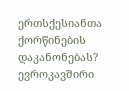ერთსქესიანთა ქორწინების დაკანონებას? ევროკავშირი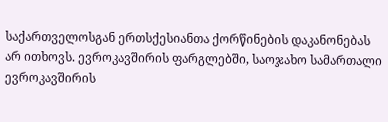საქართველოსგან ერთსქესიანთა ქორწინების დაკანონებას არ ითხოვს. ევროკავშირის ფარგლებში, საოჯახო სამართალი ევროკავშირის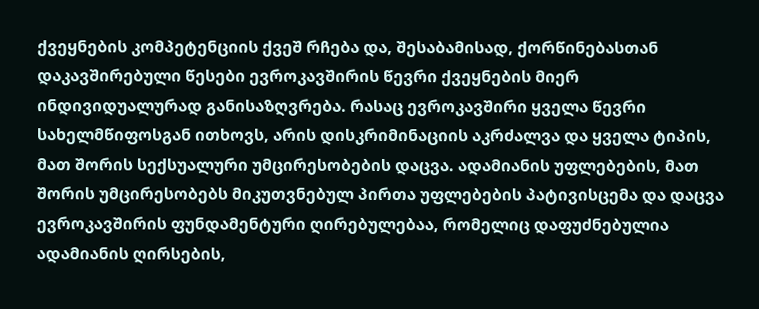ქვეყნების კომპეტენციის ქვეშ რჩება და, შესაბამისად, ქორწინებასთან დაკავშირებული წესები ევროკავშირის წევრი ქვეყნების მიერ ინდივიდუალურად განისაზღვრება. რასაც ევროკავშირი ყველა წევრი სახელმწიფოსგან ითხოვს, არის დისკრიმინაციის აკრძალვა და ყველა ტიპის, მათ შორის სექსუალური უმცირესობების დაცვა. ადამიანის უფლებების, მათ შორის უმცირესობებს მიკუთვნებულ პირთა უფლებების პატივისცემა და დაცვა ევროკავშირის ფუნდამენტური ღირებულებაა, რომელიც დაფუძნებულია ადამიანის ღირსების,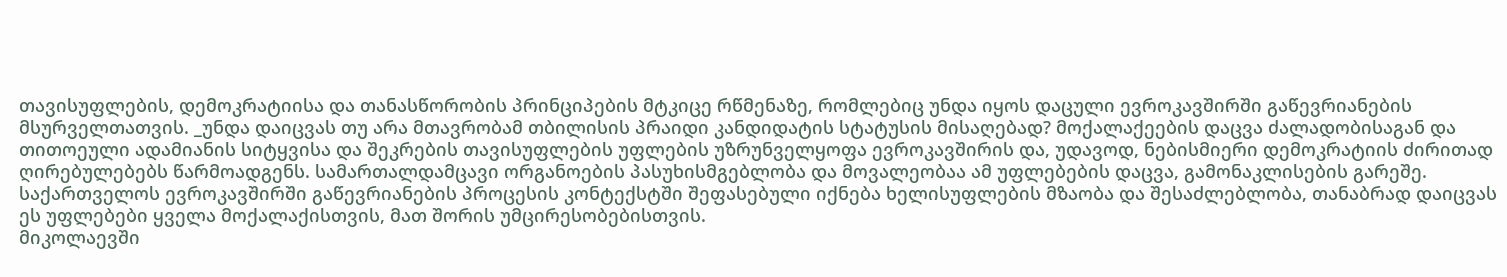თავისუფლების, დემოკრატიისა და თანასწორობის პრინციპების მტკიცე რწმენაზე, რომლებიც უნდა იყოს დაცული ევროკავშირში გაწევრიანების მსურველთათვის. _უნდა დაიცვას თუ არა მთავრობამ თბილისის პრაიდი კანდიდატის სტატუსის მისაღებად? მოქალაქეების დაცვა ძალადობისაგან და თითოეული ადამიანის სიტყვისა და შეკრების თავისუფლების უფლების უზრუნველყოფა ევროკავშირის და, უდავოდ, ნებისმიერი დემოკრატიის ძირითად ღირებულებებს წარმოადგენს. სამართალდამცავი ორგანოების პასუხისმგებლობა და მოვალეობაა ამ უფლებების დაცვა, გამონაკლისების გარეშე. საქართველოს ევროკავშირში გაწევრიანების პროცესის კონტექსტში შეფასებული იქნება ხელისუფლების მზაობა და შესაძლებლობა, თანაბრად დაიცვას ეს უფლებები ყველა მოქალაქისთვის, მათ შორის უმცირესობებისთვის.
მიკოლაევში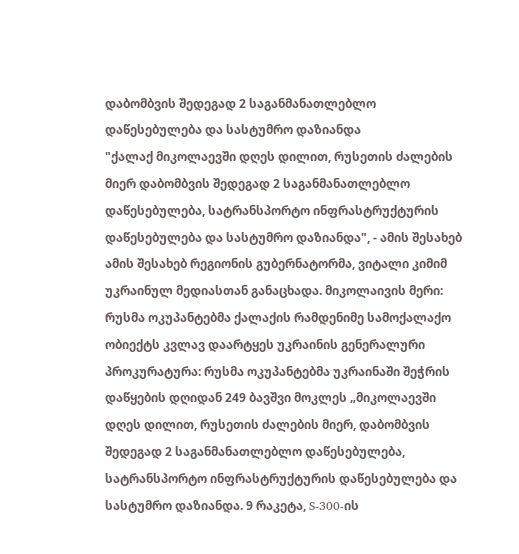დაბომბვის შედეგად 2 საგანმანათლებლო დაწესებულება და სასტუმრო დაზიანდა
"ქალაქ მიკოლაევში დღეს დილით, რუსეთის ძალების მიერ დაბომბვის შედეგად 2 საგანმანათლებლო დაწესებულება, სატრანსპორტო ინფრასტრუქტურის დაწესებულება და სასტუმრო დაზიანდა", - ამის შესახებ ამის შესახებ რეგიონის გუბერნატორმა, ვიტალი კიმიმ უკრაინულ მედიასთან განაცხადა. მიკოლაივის მერი: რუსმა ოკუპანტებმა ქალაქის რამდენიმე სამოქალაქო ობიექტს კვლავ დაარტყეს უკრაინის გენერალური პროკურატურა: რუსმა ოკუპანტებმა უკრაინაში შეჭრის დაწყების დღიდან 249 ბავშვი მოკლეს „მიკოლაევში დღეს დილით, რუსეთის ძალების მიერ, დაბომბვის შედეგად 2 საგანმანათლებლო დაწესებულება, სატრანსპორტო ინფრასტრუქტურის დაწესებულება და სასტუმრო დაზიანდა. 9 რაკეტა, S-300-ის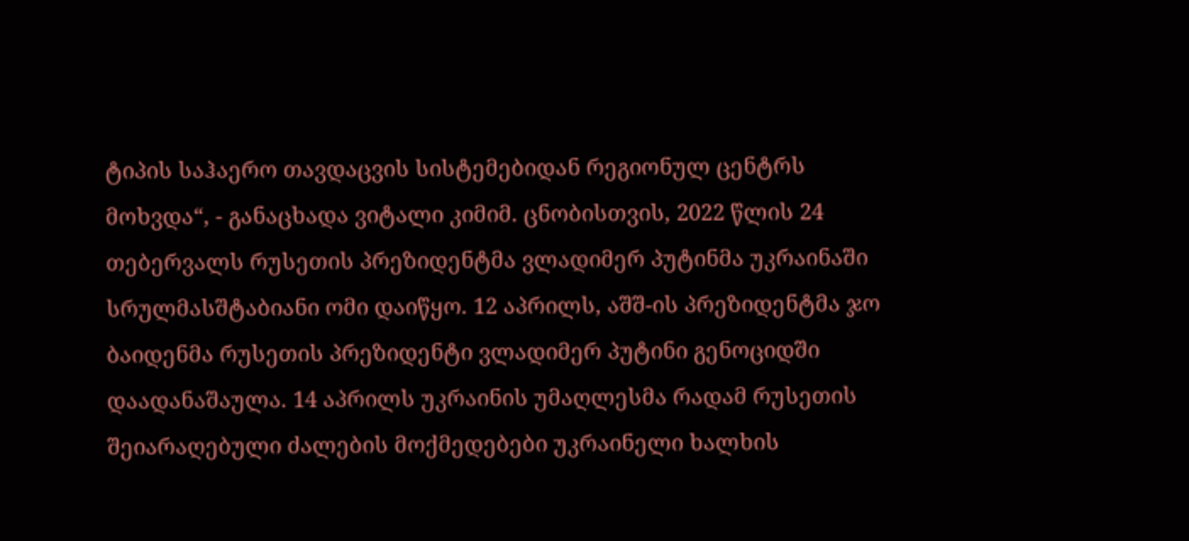ტიპის საჰაერო თავდაცვის სისტემებიდან რეგიონულ ცენტრს მოხვდა“, - განაცხადა ვიტალი კიმიმ. ცნობისთვის, 2022 წლის 24 თებერვალს რუსეთის პრეზიდენტმა ვლადიმერ პუტინმა უკრაინაში სრულმასშტაბიანი ომი დაიწყო. 12 აპრილს, აშშ-ის პრეზიდენტმა ჯო ბაიდენმა რუსეთის პრეზიდენტი ვლადიმერ პუტინი გენოციდში დაადანაშაულა. 14 აპრილს უკრაინის უმაღლესმა რადამ რუსეთის შეიარაღებული ძალების მოქმედებები უკრაინელი ხალხის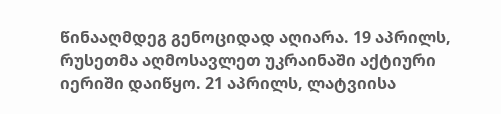წინააღმდეგ გენოციდად აღიარა. 19 აპრილს, რუსეთმა აღმოსავლეთ უკრაინაში აქტიური იერიში დაიწყო. 21 აპრილს, ლატვიისა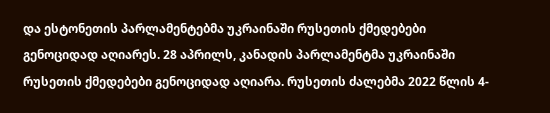და ესტონეთის პარლამენტებმა უკრაინაში რუსეთის ქმედებები გენოციდად აღიარეს. 28 აპრილს, კანადის პარლამენტმა უკრაინაში რუსეთის ქმედებები გენოციდად აღიარა. რუსეთის ძალებმა 2022 წლის 4-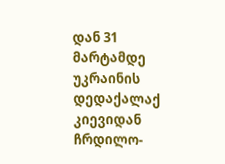დან 31 მარტამდე უკრაინის დედაქალაქ კიევიდან ჩრდილო-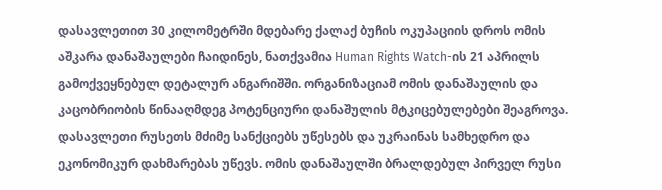დასავლეთით 30 კილომეტრში მდებარე ქალაქ ბუჩის ოკუპაციის დროს ომის აშკარა დანაშაულები ჩაიდინეს, ნათქვამია Human Rights Watch-ის 21 აპრილს გამოქვეყნებულ დეტალურ ანგარიშში. ორგანიზაციამ ომის დანაშაულის და კაცობრიობის წინააღმდეგ პოტენციური დანაშულის მტკიცებულებები შეაგროვა. დასავლეთი რუსეთს მძიმე სანქციებს უწესებს და უკრაინას სამხედრო და ეკონომიკურ დახმარებას უწევს. ომის დანაშაულში ბრალდებულ პირველ რუსი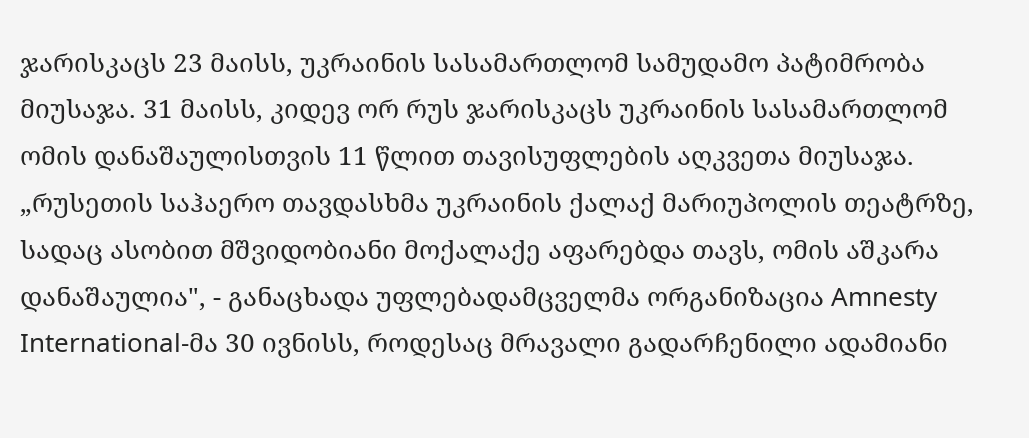ჯარისკაცს 23 მაისს, უკრაინის სასამართლომ სამუდამო პატიმრობა მიუსაჯა. 31 მაისს, კიდევ ორ რუს ჯარისკაცს უკრაინის სასამართლომ ომის დანაშაულისთვის 11 წლით თავისუფლების აღკვეთა მიუსაჯა. „რუსეთის საჰაერო თავდასხმა უკრაინის ქალაქ მარიუპოლის თეატრზე, სადაც ასობით მშვიდობიანი მოქალაქე აფარებდა თავს, ომის აშკარა დანაშაულია", - განაცხადა უფლებადამცველმა ორგანიზაცია Amnesty International-მა 30 ივნისს, როდესაც მრავალი გადარჩენილი ადამიანი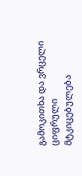გამოკითხა და ვრცელი ციფრული მტკიცებულება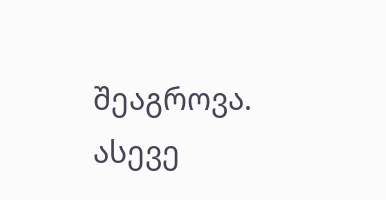შეაგროვა. ასევე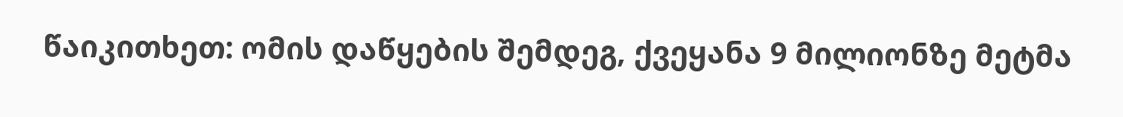წაიკითხეთ: ომის დაწყების შემდეგ, ქვეყანა 9 მილიონზე მეტმა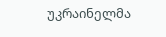უკრაინელმა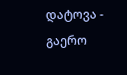დატოვა - გაერო